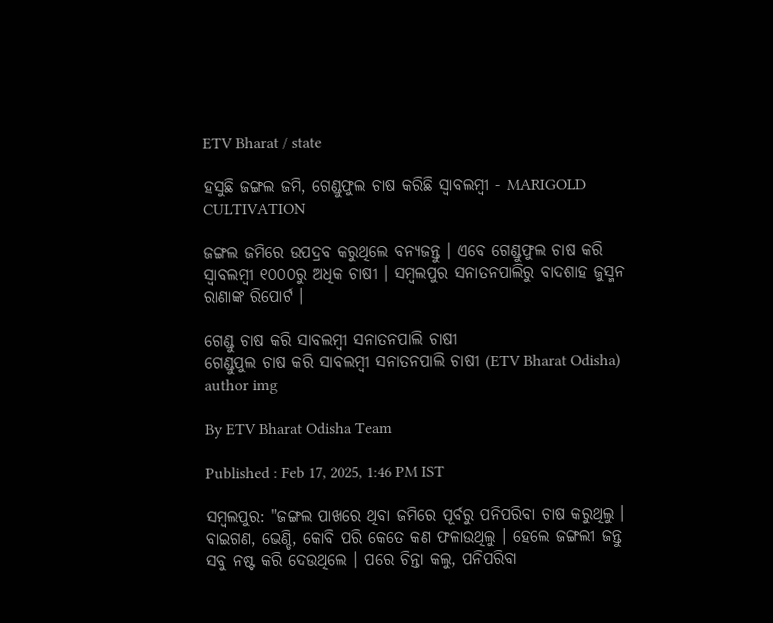ETV Bharat / state

ହସୁଛି ଜଙ୍ଗଲ ଜମି, ଗେଣ୍ଡୁଫୁଲ ଚାଷ କରିଛି ସ୍ବାବଲମ୍ବୀ - MARIGOLD CULTIVATION

ଜଙ୍ଗଲ ଜମିରେ ଉପଦ୍ରବ କରୁଥିଲେ ବନ୍ୟଜନ୍ତୁ । ଏବେ ଗେଣ୍ଡୁଫୁଲ ଚାଷ କରି ସ୍ବାବଲମ୍ବୀ ୧୦୦୦ରୁ ଅଧିକ ଚାଷୀ । ସମ୍ବଲପୁର ସନାତନପାଲିରୁ ବାଦଶାହ ଜୁସ୍ମନ ରାଣାଙ୍କ ରିପୋର୍ଟ ।

ଗେଣ୍ଡୁ ଚାଷ କରି ସାବଲମ୍ବୀ ସନାତନପାଲି ଚାଷୀ
ଗେଣ୍ଡୁପୁଲ ଚାଷ କରି ସାବଲମ୍ବୀ ସନାତନପାଲି ଚାଷୀ (ETV Bharat Odisha)
author img

By ETV Bharat Odisha Team

Published : Feb 17, 2025, 1:46 PM IST

ସମ୍ବଲପୁର: "ଜଙ୍ଗଲ ପାଖରେ ଥିବା ଜମିରେ ପୂର୍ବରୁ ପନିପରିବା ଚାଷ କରୁଥିଲୁ । ବାଇଗଣ, ଭେଣ୍ଡି, କୋବି ପରି କେତେ କଣ ଫଳାଉଥିଲୁ । ହେଲେ ଜଙ୍ଗଲୀ ଜନ୍ତୁ ସବୁ ନଷ୍ଟ କରି ଦେଉଥିଲେ । ପରେ ଚିନ୍ତା କଲୁ, ପନିପରିବା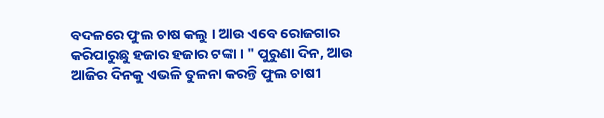ବଦଳରେ ଫୁଲ ଚାଷ କଲୁ । ଆଉ ଏବେ ରୋଜଗାର କରିପାରୁଛୁ ହଜାର ହଜାର ଟଙ୍କା । " ପୁରୁଣା ଦିନ, ଆଉ ଆଜିର ଦିନକୁ ଏଭଳି ତୁଳନା କରନ୍ତି ଫୁଲ ଚାଷୀ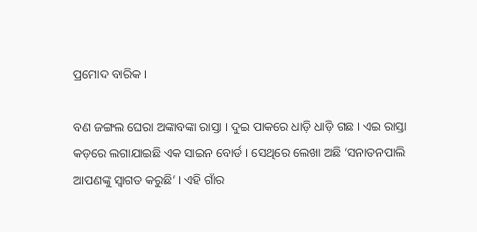ପ୍ରମୋଦ ବାରିକ ।

ବଣ ଜଙ୍ଗଲ ଘେରା ଅଙ୍କାବଙ୍କା ରାସ୍ତା । ଦୁଇ ପାକରେ ଧାଡ଼ି ଧାଡ଼ି ଗଛ । ଏଇ ରାସ୍ତା କଡ଼ରେ ଲଗାଯାଇଛି ଏକ ସାଇନ ବୋର୍ଡ । ସେଥିରେ ଲେଖା ଅଛି ‘ସନାତନପାଲି ଆପଣଙ୍କୁ ସ୍ବାଗତ କରୁଛି’ । ଏହି ଗାଁର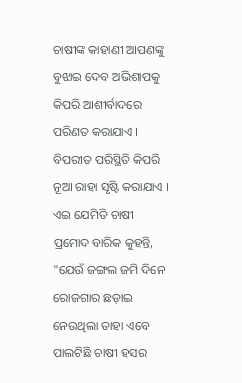ଚାଷୀଙ୍କ କାହାଣୀ ଆପଣଙ୍କୁ ବୁଝାଇ ଦେବ ଅଭିଶାପକୁ କିପରି ଆଶୀର୍ବାଦରେ ପରିଣତ କରାଯାଏ । ବିପରୀତ ପରିସ୍ଥିତି କିପରି ନୂଆ ରାହା ସୃଷ୍ଟି କରାଯାଏ । ଏଇ ଯେମିତି ଚାଷୀ ପ୍ରମୋଦ ବାରିକ କୁହନ୍ତି, "ଯେଉଁ ଜଙ୍ଗଲ ଜମି ଦିନେ ରୋଜଗାର ଛଡ଼ାଇ ନେଉଥିଲା ତାହା ଏବେ ପାଲଟିଛି ଚାଷୀ ହସର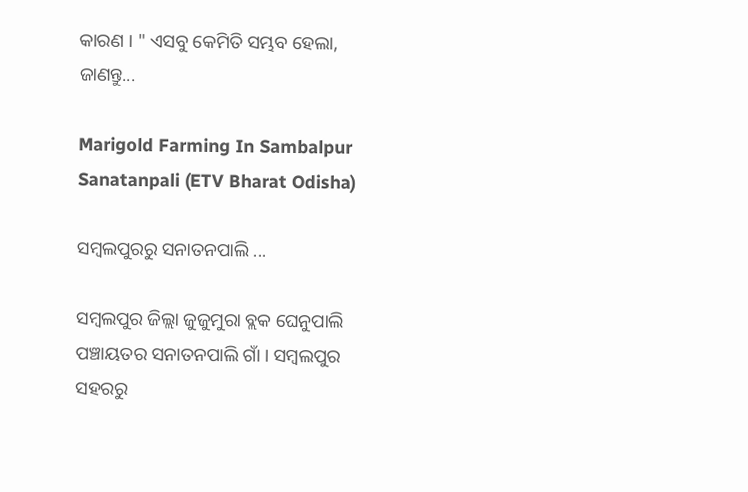କାରଣ । " ଏସବୁ କେମିତି ସମ୍ଭବ ହେଲା, ଜାଣନ୍ତୁ...

Marigold Farming In Sambalpur Sanatanpali (ETV Bharat Odisha)

ସମ୍ବଲପୁରରୁ ସନାତନପାଲି ...

ସମ୍ବଲପୁର ଜିଲ୍ଲା ଜୁଜୁମୁରା ବ୍ଲକ ଘେନୁପାଲି ପଞ୍ଚାୟତର ସନାତନପାଲି ଗାଁ । ସମ୍ବଲପୁର ସହରରୁ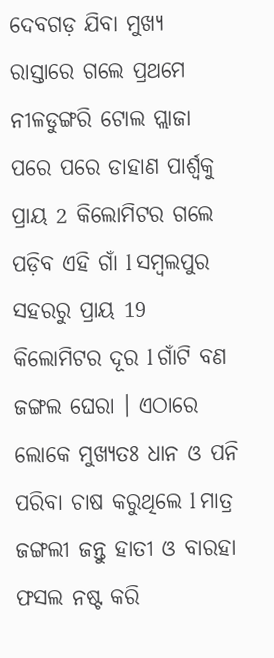ଦେବଗଡ଼ ଯିବା ମୁଖ୍ୟ ରାସ୍ତାରେ ଗଲେ ପ୍ରଥମେ ନୀଳଡୁଙ୍ଗରି ଟୋଲ ପ୍ଲାଜା ପରେ ପରେ ଡାହାଣ ପାର୍ଶ୍ଵକୁ ପ୍ରାୟ 2 କିଲୋମିଟର ଗଲେ ପଡ଼ିବ ଏହି ଗାଁ l ସମ୍ବଲପୁର ସହରରୁ ପ୍ରାୟ 19 କିଲୋମିଟର ଦୂର l ଗାଁଟି ବଣ ଜଙ୍ଗଲ ଘେରା । ଏଠାରେ ଲୋକେ ମୁଖ୍ୟତଃ ଧାନ ଓ ପନି ପରିବା ଚାଷ କରୁଥିଲେ l ମାତ୍ର ଜଙ୍ଗଲୀ ଜନ୍ତୁ ହାତୀ ଓ ବାରହା ଫସଲ ନଷ୍ଟ କରି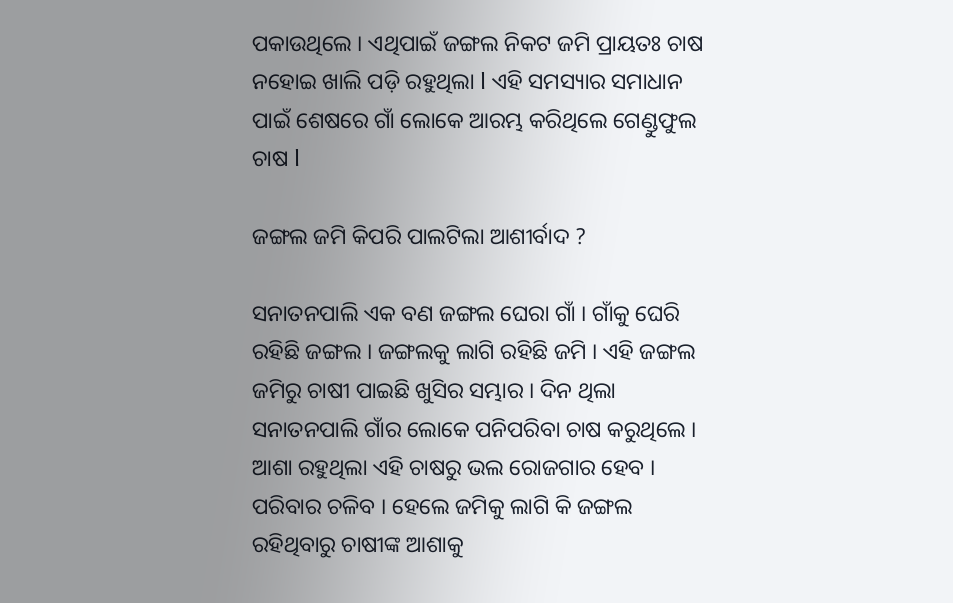ପକାଉଥିଲେ । ଏଥିପାଇଁ ଜଙ୍ଗଲ ନିକଟ ଜମି ପ୍ରାୟତଃ ଚାଷ ନହୋଇ ଖାଲି ପଡ଼ି ରହୁଥିଲା l ଏହି ସମସ୍ୟାର ସମାଧାନ ପାଇଁ ଶେଷରେ ଗାଁ ଲୋକେ ଆରମ୍ଭ କରିଥିଲେ ଗେଣ୍ଡୁଫୁଲ ଚାଷ l

ଜଙ୍ଗଲ ଜମି କିପରି ପାଲଟିଲା ଆଶୀର୍ବାଦ ?

ସନାତନପାଲି ଏକ ବଣ ଜଙ୍ଗଲ ଘେରା ଗାଁ । ଗାଁକୁ ଘେରି ରହିଛି ଜଙ୍ଗଲ । ଜଙ୍ଗଲକୁ ଲାଗି ରହିଛି ଜମି । ଏହି ଜଙ୍ଗଲ ଜମିରୁ ଚାଷୀ ପାଇଛି ଖୁସିର ସମ୍ଭାର । ଦିନ ଥିଲା ସନାତନପାଲି ଗାଁର ଲୋକେ ପନିପରିବା ଚାଷ କରୁଥିଲେ । ଆଶା ରହୁଥିଲା ଏହି ଚାଷରୁ ଭଲ ରୋଜଗାର ହେବ । ପରିବାର ଚଳିବ । ହେଲେ ଜମିକୁ ଲାଗି କି ଜଙ୍ଗଲ ରହିଥିବାରୁ ଚାଷୀଙ୍କ ଆଶାକୁ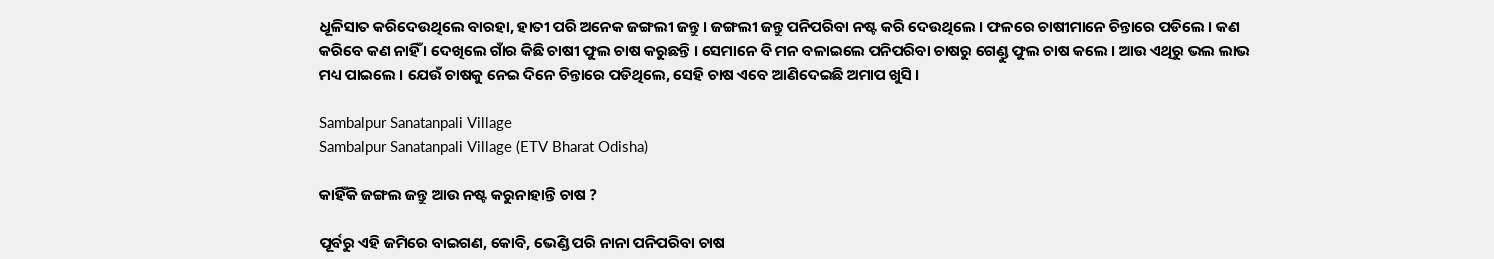ଧୂଳିସାତ କରିଦେଉଥିଲେ ବାରହା, ହାତୀ ପରି ଅନେକ ଜଙ୍ଗଲୀ ଜନ୍ତୁ । ଜଙ୍ଗଲୀ ଜନ୍ତୁ ପନିପରିବା ନଷ୍ଟ କରି ଦେଉଥିଲେ । ଫଳରେ ଚାଷୀମାନେ ଚିନ୍ତାରେ ପଡିଲେ । କଣ କରିବେ କଣ ନାହିଁ । ଦେଖିଲେ ଗାଁର କିଛି ଚାଷୀ ଫୁଲ ଚାଷ କରୁଛନ୍ତି । ସେମାନେ ବି ମନ ବଳାଇଲେ ପନିପରିବା ଚାଷରୁ ଗେଣ୍ଡୁ ଫୁଲ ଚାଷ କଲେ । ଆଉ ଏଥିରୁ ଭଲ ଲାଭ ମଧ୍ୟ ପାଇଲେ । ଯେଉଁ ଚାଷକୁ ନେଇ ଦିନେ ଚିନ୍ତାରେ ପଡିଥିଲେ, ସେହି ଚାଷ ଏବେ ଆଣିଦେଇଛି ଅମାପ ଖୁସି ।

Sambalpur Sanatanpali Village
Sambalpur Sanatanpali Village (ETV Bharat Odisha)

କାହିଁକି ଜଙ୍ଗଲ ଜନ୍ତୁ ଆଉ ନଷ୍ଟ କରୁନାହାନ୍ତି ଚାଷ ?

ପୂର୍ବରୁ ଏହି ଜମିରେ ବାଇଗଣ, କୋବି, ଭେଣ୍ଡି ପରି ନାନା ପନିପରିବା ଚାଷ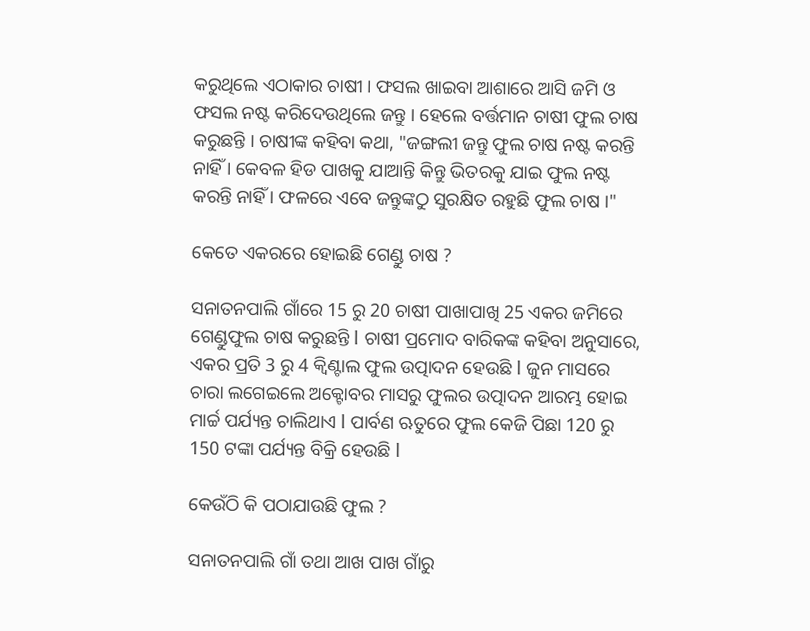କରୁଥିଲେ ଏଠାକାର ଚାଷୀ । ଫସଲ ଖାଇବା ଆଶାରେ ଆସି ଜମି ଓ ଫସଲ ନଷ୍ଟ କରିଦେଉଥିଲେ ଜନ୍ତୁ । ହେଲେ ବର୍ତ୍ତମାନ ଚାଷୀ ଫୁଲ ଚାଷ କରୁଛନ୍ତି । ଚାଷୀଙ୍କ କହିବା କଥା, "ଜଙ୍ଗଲୀ ଜନ୍ତୁ ଫୁଲ ଚାଷ ନଷ୍ଟ କରନ୍ତି ନାହିଁ । କେବଳ ହିଡ ପାଖକୁ ଯାଆନ୍ତି କିନ୍ତୁ ଭିତରକୁ ଯାଇ ଫୁଲ ନଷ୍ଟ କରନ୍ତି ନାହିଁ । ଫଳରେ ଏବେ ଜନ୍ତୁଙ୍କଠୁ ସୁରକ୍ଷିତ ରହୁଛି ଫୁଲ ଚାଷ ।"

କେତେ ଏକରରେ ହୋଇଛି ଗେଣ୍ଡୁ ଚାଷ ?

ସନାତନପାଲି ଗାଁରେ 15 ରୁ 20 ଚାଷୀ ପାଖାପାଖି 25 ଏକର ଜମିରେ ଗେଣ୍ଡୁଫୁଲ ଚାଷ କରୁଛନ୍ତି l ଚାଷୀ ପ୍ରମୋଦ ବାରିକଙ୍କ କହିବା ଅନୁସାରେ, ଏକର ପ୍ରତି 3 ରୁ 4 କ୍ୱିଣ୍ଟାଲ ଫୁଲ ଉତ୍ପାଦନ ହେଉଛି l ଜୁନ ମାସରେ ଚାରା ଲଗେଇଲେ ଅକ୍ଟୋବର ମାସରୁ ଫୁଲର ଉତ୍ପାଦନ ଆରମ୍ଭ ହୋଇ ମାର୍ଚ୍ଚ ପର୍ଯ୍ୟନ୍ତ ଚାଲିଥାଏ l ପାର୍ବଣ ଋତୁରେ ଫୁଲ କେଜି ପିଛା 120 ରୁ 150 ଟଙ୍କା ପର୍ଯ୍ୟନ୍ତ ବିକ୍ରି ହେଉଛି l

କେଉଁଠି କି ପଠାଯାଉଛି ଫୁଲ ?

ସନାତନପାଲି ଗାଁ ତଥା ଆଖ ପାଖ ଗାଁରୁ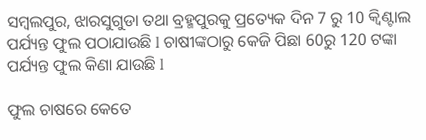ସମ୍ବଲପୁର, ଝାରସୁଗୁଡା ତଥା ବ୍ରହ୍ମପୁରକୁ ପ୍ରତ୍ୟେକ ଦିନ 7 ରୁ 10 କ୍ୱିଣ୍ଟାଲ ପର୍ଯ୍ୟନ୍ତ ଫୁଲ ପଠାଯାଉଛି l ଚାଷୀଙ୍କଠାରୁ କେଜି ପିଛା 60ରୁ 120 ଟଙ୍କା ପର୍ଯ୍ୟନ୍ତ ଫୁଲ କିଣା ଯାଉଛି l

ଫୁଲ ଚାଷରେ କେତେ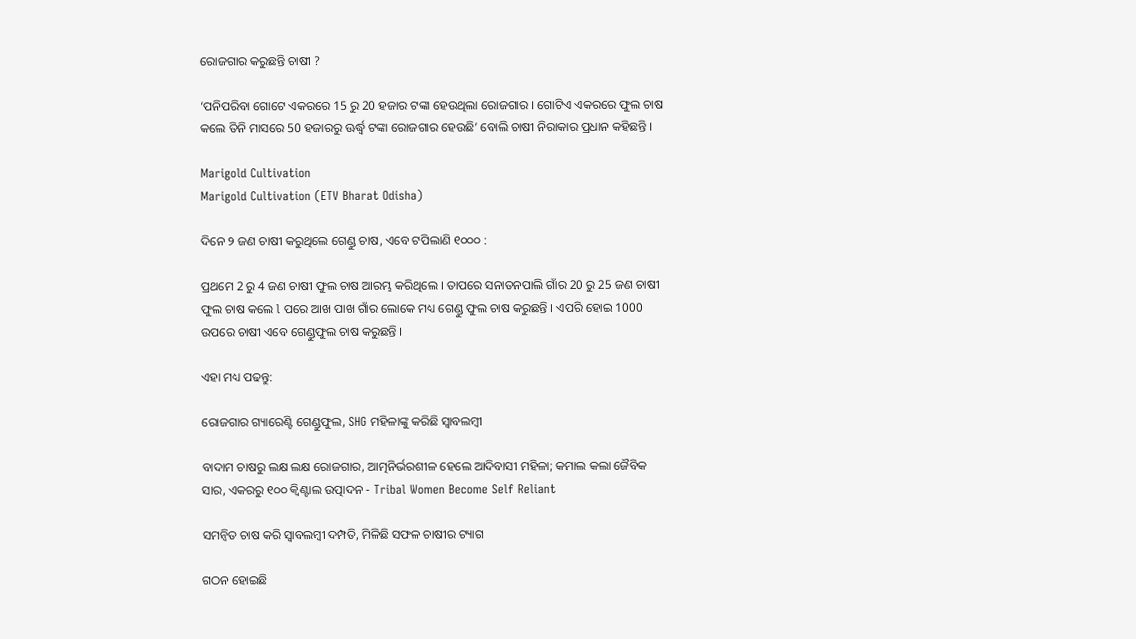ରୋଜଗାର କରୁଛନ୍ତି ଚାଷୀ ?

‘ପନିପରିବା ଗୋଟେ ଏକରରେ 15 ରୁ 20 ହଜାର ଟଙ୍କା ହେଉଥିଲା ରୋଜଗାର । ଗୋଟିଏ ଏକରରେ ଫୁଲ ଚାଷ କଲେ ତିନି ମାସରେ 50 ହଜାରରୁ ଊର୍ଦ୍ଧ୍ବ ଟଙ୍କା ରୋଜଗାର ହେଉଛି’ ବୋଲି ଚାଷୀ ନିରାକାର ପ୍ରଧାନ କହିଛନ୍ତି ।

Marigold Cultivation
Marigold Cultivation (ETV Bharat Odisha)

ଦିନେ ୨ ଜଣ ଚାଷୀ କରୁଥିଲେ ଗେଣ୍ଡୁ ଚାଷ, ଏବେ ଟପିଲାଣି ୧୦୦୦ :

ପ୍ରଥମେ 2 ରୁ 4 ଜଣ ଚାଷୀ ଫୁଲ ଚାଷ ଆରମ୍ଭ କରିଥିଲେ । ତାପରେ ସନାତନପାଲି ଗାଁର 20 ରୁ 25 ଜଣ ଚାଷୀ ଫୁଲ ଚାଷ କଲେ l ପରେ ଆଖ ପାଖ ଗାଁର ଲୋକେ ମଧ୍ୟ ଗେଣ୍ଡୁ ଫୁଲ ଚାଷ କରୁଛନ୍ତି । ଏପରି ହୋଇ 1000 ଉପରେ ଚାଷୀ ଏବେ ଗେଣ୍ଡୁଫୁଲ ଚାଷ କରୁଛନ୍ତି ।

ଏହା ମଧ୍ୟ ପଢନ୍ତୁ:

ରୋଜଗାର ଗ୍ୟାରେଣ୍ଟି ଗେଣ୍ଡୁଫୁଲ, SHG ମହିଳାଙ୍କୁ କରିଛି ସ୍ବାବଲମ୍ବୀ

ବାଦାମ ଚାଷରୁ ଲକ୍ଷ ଲକ୍ଷ ରୋଜଗାର, ଆତ୍ମନିର୍ଭରଶୀଳ ହେଲେ ଆଦିବାସୀ ମହିଳା; କମାଲ କଲା ଜୈବିକ ସାର, ଏକରରୁ ୧୦୦ କ୍ୱିଣ୍ଟାଲ ଉତ୍ପାଦନ - Tribal Women Become Self Reliant

ସମନ୍ବିତ ଚାଷ କରି ସ୍ବାବଲମ୍ବୀ ଦମ୍ପତି, ମିଳିଛି ସଫଳ ଚାଷୀର ଟ୍ୟାଗ

ଗଠନ ହୋଇଛି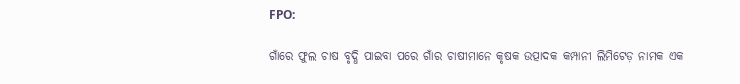FPO:

ଗାଁରେ ଫୁଲ ଚାଷ ବୃଦ୍ଧି ପାଇବା ପରେ ଗାଁର ଚାଷୀମାନେ କୃଷକ ଉତ୍ପାଦକ କମ୍ପାନୀ ଲିମିଟେଡ଼ ନାମକ ଏକ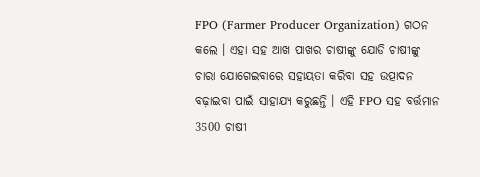FPO (Farmer Producer Organization) ଗଠନ କଲେ । ଏହା ସହ ଆଖ ପାଖର ଚାଷୀଙ୍କୁ ଯୋଡି ଚାଷୀଙ୍କୁ ଚାରା ଯୋଗେଇବାରେ ସହାୟତା କରିବା ସହ ଉତ୍ପାଦନ ବଢ଼ାଇବା ପାଇଁ ସାହାଯ୍ୟ କରୁଛନ୍ତି । ଏହି FPO ସହ ବର୍ତ୍ତମାନ 3500 ଚାଷୀ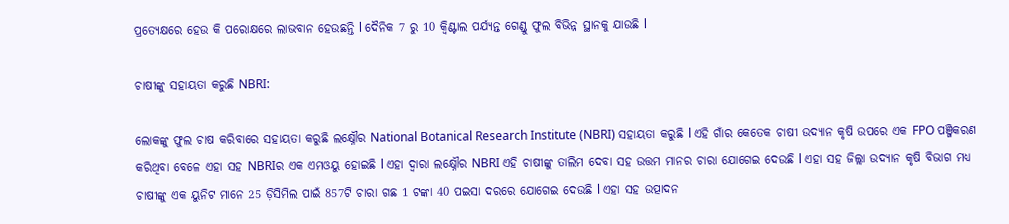ପ୍ରତ୍ୟେକ୍ଷରେ ହେଉ କି ପରୋକ୍ଷରେ ଲାଭବାନ ହେଉଛନ୍ତି l ଦୈନିକ 7 ରୁ 10 କ୍ୱିଣ୍ଟାଲ ପର୍ଯ୍ୟନ୍ତ ଗେଣ୍ଡୁ ଫୁଲ ବିଭିନ୍ନ ସ୍ଥାନକୁ ଯାଉଛି l

ଚାଷୀଙ୍କୁ ସହାୟତା କରୁଛି NBRI:

ଲୋକଙ୍କୁ ଫୁଲ ଚାଷ କରିବାରେ ସହାୟତା କରୁଛି ଲକ୍ଷ୍ନୌର National Botanical Research Institute (NBRI) ସହାୟତା କରୁଛି l ଏହି ଗାଁର କେତେକ ଚାଷୀ ଉଦ୍ୟାନ କୃଷି ଉପରେ ଏକ FPO ପଞ୍ଜିକରଣ କରିଥିବା ବେଳେ ଏହା ସହ NBRIର ଏକ ଏମଓୟୁ ହୋଇଛି l ଏହା ଦ୍ୱାରା ଲକ୍ଷ୍ନୌର NBRI ଏହି ଚାଷୀଙ୍କୁ ତାଲିମ ଦେବା ସହ ଉତ୍ତମ ମାନର ଚାରା ଯୋଗେଇ ଦେଉଛି l ଏହା ସହ ଜିଲ୍ଲା ଉଦ୍ୟାନ କୃଷି ବିଭାଗ ମଧ୍ୟ ଚାଷୀଙ୍କୁ ଏକ ୟୁନିଟ ମାନେ 25 ଡ଼ିସିମିଲ ପାଇଁ 857ଟି ଚାରା ଗଛ 1 ଟଙ୍କା 40 ପଇସା ଦରରେ ଯୋଗେଇ ଦେଉଛି l ଏହା ସହ ଉତ୍ପାଦନ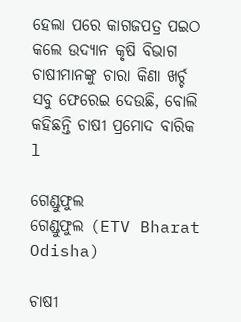ହେଲା ପରେ କାଗଜପତ୍ର ପଇଠ କଲେ ଉଦ୍ୟାନ କୃଷି ବିଭାଗ ଚାଷୀମାନଙ୍କୁ ଚାରା କିଣା ଖର୍ଚ୍ଚ ସବୁ ଫେରେଇ ଦେଉଛି, ବୋଲି କହିଛନ୍ତି ଚାଷୀ ପ୍ରମୋଦ ବାରିକ l

ଗେଣ୍ଡୁଫୁଲ
ଗେଣ୍ଡୁଫୁଲ (ETV Bharat Odisha)

ଚାଷୀ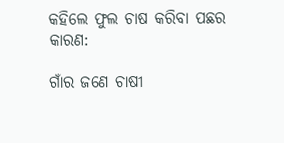କହିଲେ ଫୁଲ ଚାଷ କରିବା ପଛର କାରଣ:

ଗାଁର ଜଣେ ଚାଷୀ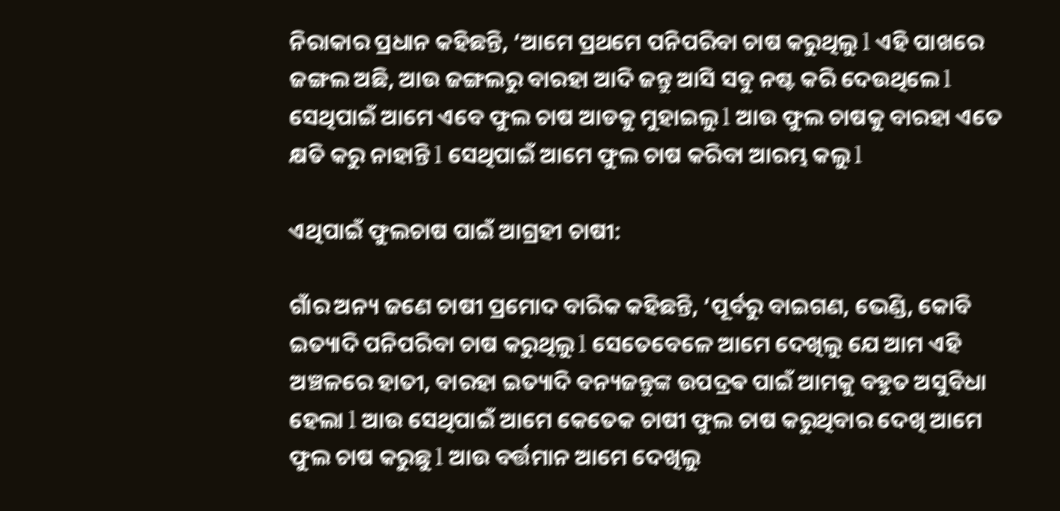ନିରାକାର ପ୍ରଧାନ କହିଛନ୍ତି, ‘ଆମେ ପ୍ରଥମେ ପନିପରିବା ଚାଷ କରୁଥିଲୁ l ଏହି ପାଖରେ ଜଙ୍ଗଲ ଅଛି, ଆଉ ଜଙ୍ଗଲରୁ ବାରହା ଆଦି ଜନ୍ତୁ ଆସି ସବୁ ନଷ୍ଟ କରି ଦେଉଥିଲେ l ସେଥିପାଇଁ ଆମେ ଏବେ ଫୁଲ ଚାଷ ଆଡକୁ ମୁହାଇଲୁ l ଆଉ ଫୁଲ ଚାଷକୁ ବାରହା ଏତେ କ୍ଷତି କରୁ ନାହାନ୍ତି l ସେଥିପାଇଁ ଆମେ ଫୁଲ ଚାଷ କରିବା ଆରମ୍ଭ କଲୁ l

ଏଥିପାଇଁ ଫୁଲଚାଷ ପାଇଁ ଆଗ୍ରହୀ ଚାଷୀ:

ଗାଁର ଅନ୍ୟ ଜଣେ ଚାଷୀ ପ୍ରମୋଦ ବାରିକ କହିଛନ୍ତି, ‘ପୂର୍ବରୁ ବାଇଗଣ, ଭେଣ୍ଡି, କୋବି ଇତ୍ୟାଦି ପନିପରିବା ଚାଷ କରୁଥିଲୁ l ସେତେବେଳେ ଆମେ ଦେଖିଲୁ ଯେ ଆମ ଏହି ଅଞ୍ଚଳରେ ହାତୀ, ବାରହା ଇତ୍ୟାଦି ବନ୍ୟଜନ୍ତୁଙ୍କ ଉପଦ୍ରଵ ପାଇଁ ଆମକୁ ବହୁତ ଅସୁବିଧା ହେଲା l ଆଉ ସେଥିପାଇଁ ଆମେ କେତେକ ଚାଷୀ ଫୁଲ ଚାଷ କରୁଥିବାର ଦେଖି ଆମେ ଫୁଲ ଚାଷ କରୁଛୁ l ଆଉ ବର୍ତ୍ତମାନ ଆମେ ଦେଖିଲୁ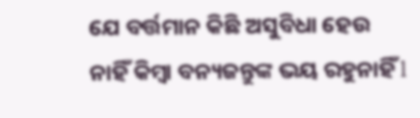ଯେ ବର୍ତ୍ତମାନ କିଛି ଅସୁବିଧା ହେଉ ନାହିଁ କିମ୍ବା ବନ୍ୟଜନ୍ତୁଙ୍କ ଭୟ ରହୁନାହିଁ l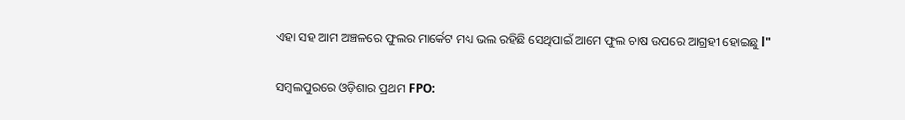ଏହା ସହ ଆମ ଅଞ୍ଚଳରେ ଫୁଲର ମାର୍କେଟ ମଧ୍ୟ ଭଲ ରହିଛି ସେଥିପାଇଁ ଆମେ ଫୁଲ ଚାଷ ଉପରେ ଆଗ୍ରହୀ ହୋଇଛୁ l"

ସମ୍ବଲପୁରରେ ଓଡ଼ିଶାର ପ୍ରଥମ FPO: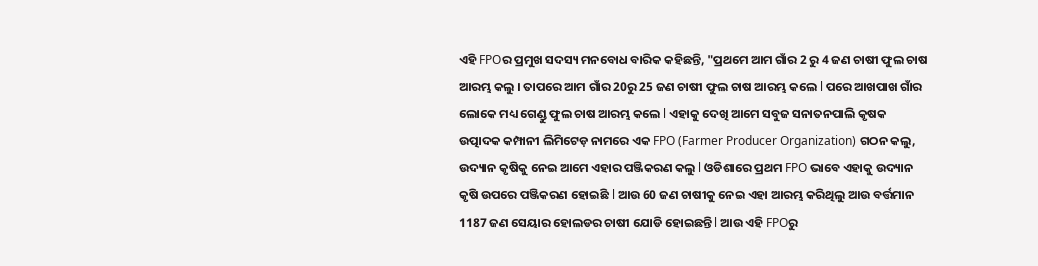ଏହି FPOର ପ୍ରମୁଖ ସଦସ୍ୟ ମନବୋଧ ବାରିକ କହିଛନ୍ତି, "ପ୍ରଥମେ ଆମ ଗାଁର 2 ରୁ 4 ଜଣ ଚାଷୀ ଫୁଲ ଚାଷ ଆରମ୍ଭ କଲୁ । ତାପରେ ଆମ ଗାଁର 20ରୁ 25 ଜଣ ଚାଷୀ ଫୁଲ ଚାଷ ଆରମ୍ଭ କଲେ l ପରେ ଆଖପାଖ ଗାଁର ଲୋକେ ମଧ୍ୟ ଗେଣ୍ଡୁ ଫୁଲ ଚାଷ ଆରମ୍ଭ କଲେ l ଏହାକୁ ଦେଖି ଆମେ ସବୁଜ ସନାତନପାଲି କୃଷକ ଉତ୍ପାଦକ କମ୍ପାନୀ ଲିମିଟେଡ଼ ନାମରେ ଏକ FPO (Farmer Producer Organization) ଗଠନ କଲୁ, ଉଦ୍ୟାନ କୃଷିକୁ ନେଇ ଆମେ ଏହାର ପଞ୍ଜିକରଣ କଲୁ l ଓଡିଶାରେ ପ୍ରଥମ FPO ଭାବେ ଏହାକୁ ଉଦ୍ୟାନ କୃଷି ଉପରେ ପଞ୍ଜିକରଣ ହୋଇଛି l ଆଉ 60 ଜଣ ଚାଷୀକୁ ନେଇ ଏହା ଆରମ୍ଭ କରିଥିଲୁ ଆଉ ବର୍ତ୍ତମାନ 1187 ଜଣ ସେୟାର ହୋଲଡର ଚାଷୀ ଯୋଡି ହୋଇଛନ୍ତି l ଆଉ ଏହି FPOରୁ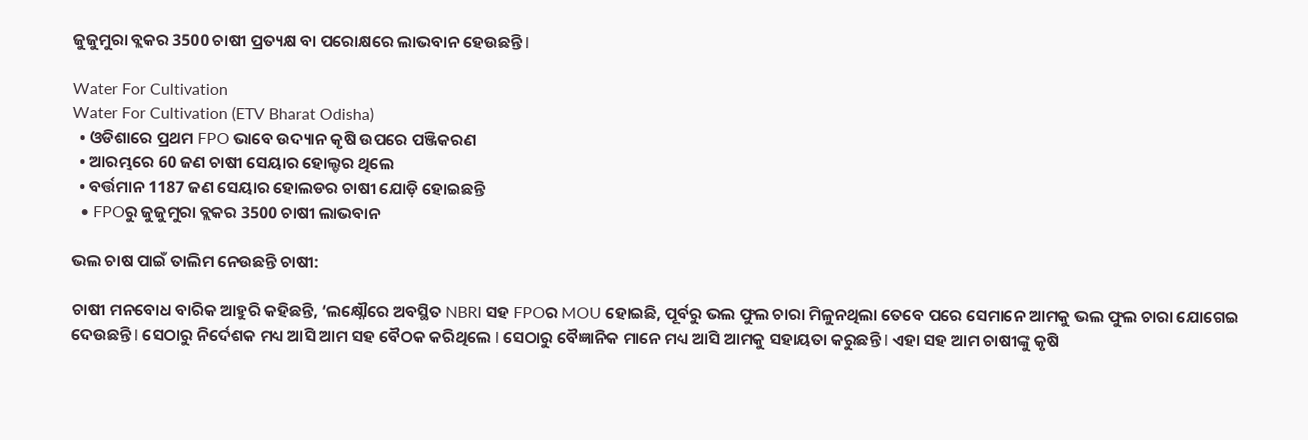ଜୁଜୁମୁରା ବ୍ଲକର 3500 ଚାଷୀ ପ୍ରତ୍ୟକ୍ଷ ବା ପରୋକ୍ଷରେ ଲାଭବାନ ହେଉଛନ୍ତି l

Water For Cultivation
Water For Cultivation (ETV Bharat Odisha)
  • ଓଡିଶାରେ ପ୍ରଥମ FPO ଭାବେ ଉଦ୍ୟାନ କୃଷି ଉପରେ ପଞ୍ଜିକରଣ
  • ଆରମ୍ଭରେ 60 ଜଣ ଚାଷୀ ସେୟାର ହୋଲ୍ଡର ଥିଲେ
  • ବର୍ତ୍ତମାନ 1187 ଜଣ ସେୟାର ହୋଲଡର ଚାଷୀ ଯୋଡ଼ି ହୋଇଛନ୍ତି
  • FPOରୁ ଜୁଜୁମୁରା ବ୍ଲକର 3500 ଚାଷୀ ଲାଭବାନ

ଭଲ ଚାଷ ପାଇଁ ତାଲିମ ନେଉଛନ୍ତି ଚାଷୀ:

ଚାଷୀ ମନବୋଧ ବାରିକ ଆହୁରି କହିଛନ୍ତି, ‘ଲକ୍ଷ୍ନୌରେ ଅବସ୍ଥିତ NBRI ସହ FPOର MOU ହୋଇଛି, ପୂର୍ବରୁ ଭଲ ଫୁଲ ଚାରା ମିଳୁନଥିଲା ତେବେ ପରେ ସେମାନେ ଆମକୁ ଭଲ ଫୁଲ ଚାରା ଯୋଗେଇ ଦେଉଛନ୍ତି l ସେଠାରୁ ନିର୍ଦେଶକ ମଧ୍ୟ ଆସି ଆମ ସହ ବୈଠକ କରିଥିଲେ l ସେଠାରୁ ବୈଜ୍ଞାନିକ ମାନେ ମଧ୍ୟ ଆସି ଆମକୁ ସହାୟତା କରୁଛନ୍ତି l ଏହା ସହ ଆମ ଚାଷୀଙ୍କୁ କୃଷି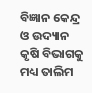ବିଜ୍ଞାନ କେନ୍ଦ୍ର ଓ ଉଦ୍ୟାନ କୃଷି ବିଭାଗକୁ ମଧ୍ୟ ତାଲିମ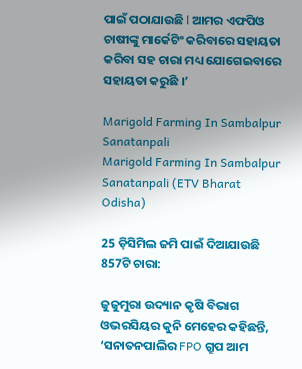ପାଇଁ ପଠାଯାଉଛି l ଆମର ଏଫପିଓ ଚାଷୀଙ୍କୁ ମାର୍କେଟିଂ କରିବାରେ ସହାୟତା କରିବା ସହ ଚାରା ମଧ୍ୟ ଯୋଗେଇବାରେ ସହାୟତା କରୁଛି ।’

Marigold Farming In Sambalpur Sanatanpali
Marigold Farming In Sambalpur Sanatanpali (ETV Bharat Odisha)

25 ଡ଼ିସିମିଲ ଜମି ପାଇଁ ଦିଆଯାଉଛି 857ଟି ଚାରା:

ଜୁଜୁମୁରା ଉଦ୍ୟାନ କୃଷି ବିଭାଗ ଓଭରସିୟର କୁନି ମେହେର କହିଛନ୍ତି, ‘ସନାତନପାଲିର FPO ଗ୍ରୁପ ଆମ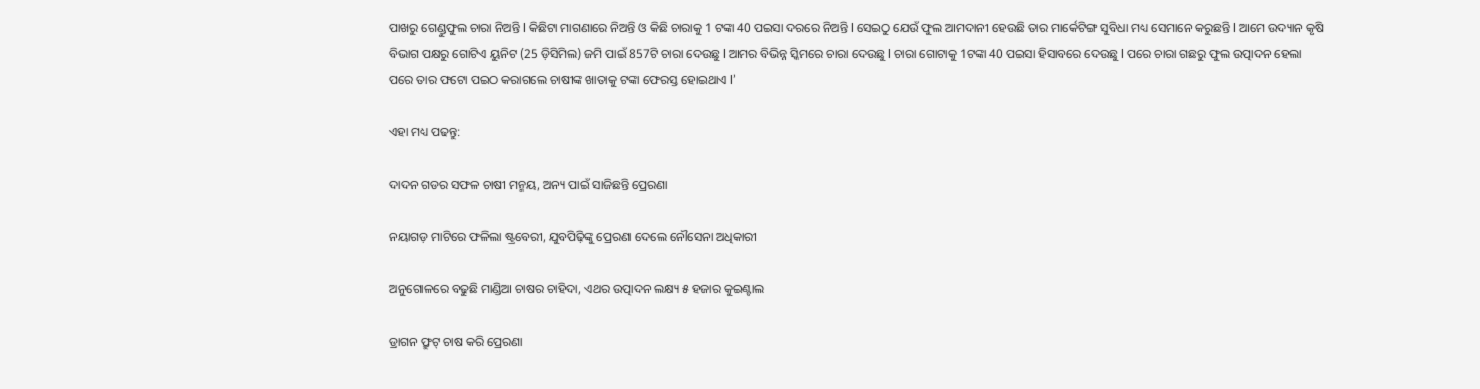ପାଖରୁ ଗେଣ୍ଡୁଫୁଲ ଚାରା ନିଅନ୍ତି l କିଛିଟା ମାଗଣାରେ ନିଅନ୍ତି ଓ କିଛି ଚାରାକୁ 1 ଟଙ୍କା 40 ପଇସା ଦରରେ ନିଅନ୍ତି l ସେଇଠୁ ଯେଉଁ ଫୁଲ ଆମଦାନୀ ହେଉଛି ତାର ମାର୍କେଟିଙ୍ଗ ସୁବିଧା ମଧ୍ୟ ସେମାନେ କରୁଛନ୍ତି l ଆମେ ଉଦ୍ୟାନ କୃଷି ବିଭାଗ ପକ୍ଷରୁ ଗୋଟିଏ ୟୁନିଟ (25 ଡ଼ିସିମିଲ) ଜମି ପାଇଁ 857ଟି ଚାରା ଦେଉଛୁ l ଆମର ବିଭିନ୍ନ ସ୍କିମରେ ଚାରା ଦେଉଛୁ l ଚାରା ଗୋଟାକୁ 1ଟଙ୍କା 40 ପଇସା ହିସାବରେ ଦେଉଛୁ l ପରେ ଚାରା ଗଛରୁ ଫୁଲ ଉତ୍ପାଦନ ହେଲା ପରେ ତାର ଫଟୋ ପଇଠ କରାଗଲେ ଚାଷୀଙ୍କ ଖାତାକୁ ଟଙ୍କା ଫେରସ୍ତ ହୋଇଥାଏ l’

ଏହା ମଧ୍ୟ ପଢନ୍ତୁ:

ଦାଦନ ଗଡର ସଫଳ ଚାଷୀ ମନ୍ମୟ, ଅନ୍ୟ ପାଇଁ ସାଜିଛନ୍ତି ପ୍ରେରଣା

ନୟାଗଡ଼ ମାଟିରେ ଫଳିଲା ଷ୍ଟ୍ରବେରୀ, ଯୁବପିଢ଼ିଙ୍କୁ ପ୍ରେରଣା ଦେଲେ ନୌସେନା ଅଧିକାରୀ

ଅନୁଗୋଳରେ ବଢୁଛି ମାଣ୍ଡିଆ ଚାଷର ଚାହିଦା, ଏଥର ଉତ୍ପାଦନ ଲକ୍ଷ୍ୟ ୫ ହଜାର କୁଇଣ୍ଟାଲ

ଡ୍ରାଗନ ଫ୍ରୁଟ୍‌ ଚାଷ କରି ପ୍ରେରଣା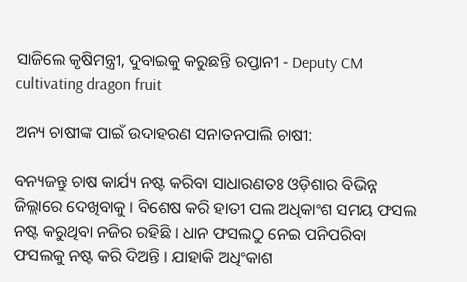ସାଜିଲେ କୃଷିମନ୍ତ୍ରୀ, ଦୁବାଇକୁ କରୁଛନ୍ତି ରପ୍ତାନୀ - Deputy CM cultivating dragon fruit

ଅନ୍ୟ ଚାଷୀଙ୍କ ପାଇଁ ଉଦାହରଣ ସନାତନପାଲି ଚାଷୀ:

ବନ୍ୟଜନ୍ତୁ ଚାଷ କାର୍ଯ୍ୟ ନଷ୍ଟ କରିବା ସାଧାରଣତଃ ଓଡ଼ିଶାର ବିଭିନ୍ନ ଜିଲ୍ଲାରେ ଦେଖିବାକୁ । ବିଶେଷ କରି ହାତୀ ପଲ ଅଧିକାଂଶ ସମୟ ଫସଲ ନଷ୍ଟ କରୁଥିବା ନଜିର ରହିଛି । ଧାନ ଫସଲଠୁ ନେଇ ପନିପରିବା ଫସଲକୁ ନଷ୍ଟ କରି ଦିଅନ୍ତି । ଯାହାକି ଅଧିଂକାଶ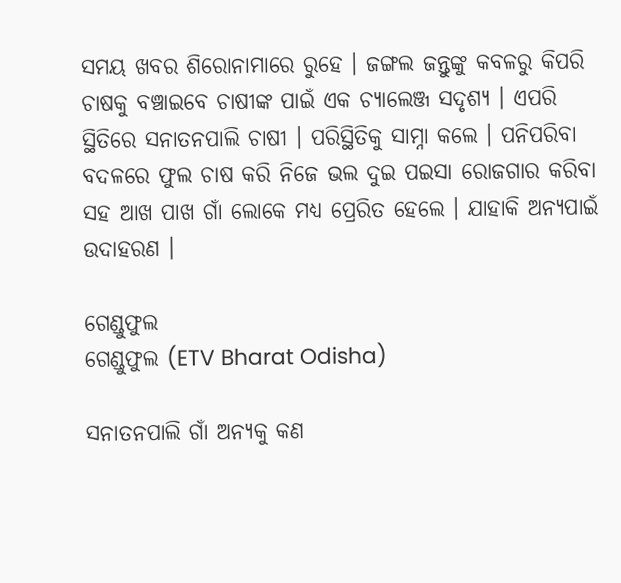ସମୟ ଖବର ଶିରୋନାମାରେ ରୁହେ । ଜଙ୍ଗଲ ଜନ୍ତୁଙ୍କୁ କବଳରୁ କିପରି ଚାଷକୁ ବଞ୍ଚାଇବେ ଚାଷୀଙ୍କ ପାଇଁ ଏକ ଚ୍ୟାଲେଞ୍ଜ ସଦୃଶ୍ୟ । ଏପରି ସ୍ଥିତିରେ ସନାତନପାଲି ଚାଷୀ । ପରିସ୍ଥିତିକୁ ସାମ୍ନା କଲେ । ପନିପରିବା ବଦଳରେ ଫୁଲ ଚାଷ କରି ନିଜେ ଭଲ ଦୁଇ ପଇସା ରୋଜଗାର କରିବା ସହ ଆଖ ପାଖ ଗାଁ ଲୋକେ ମଧ୍ୟ ପ୍ରେରିତ ହେଲେ । ଯାହାକି ଅନ୍ୟପାଇଁ ଉଦାହରଣ ।

ଗେଣ୍ଡୁଫୁଲ
ଗେଣ୍ଡୁଫୁଲ (ETV Bharat Odisha)

ସନାତନପାଲି ଗାଁ ଅନ୍ୟକୁ କଣ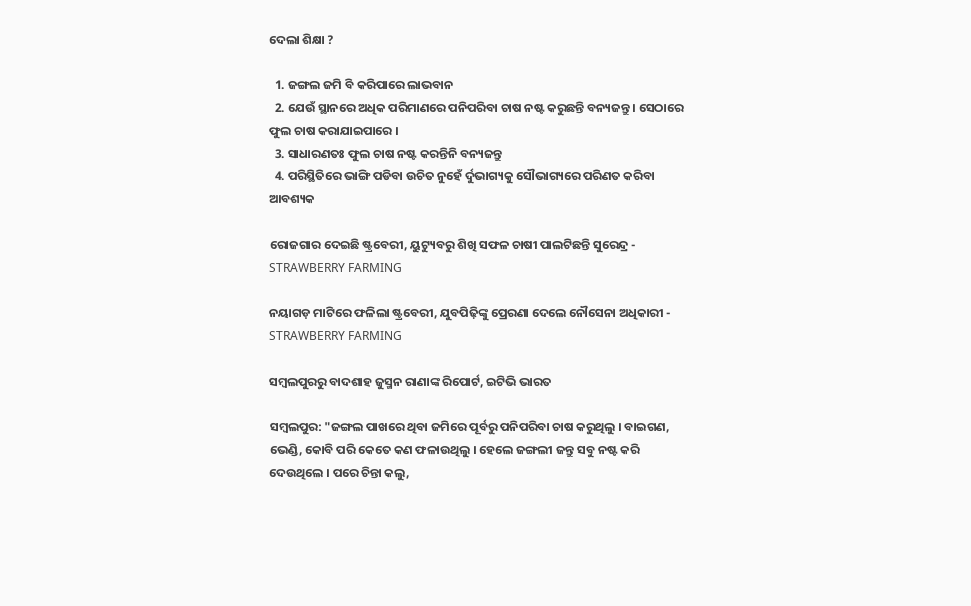ଦେଲା ଶିକ୍ଷା ?

  1. ଜଙ୍ଗଲ ଜମି ବି କରିପାରେ ଲାଭବାନ
  2. ଯେଉଁ ସ୍ଥାନରେ ଅଧିକ ପରିମାଣରେ ପନିପରିବା ଚାଷ ନଷ୍ଟ କରୁଛନ୍ତି ବନ୍ୟଜନ୍ତୁ । ସେଠାରେ ଫୁଲ ଚାଷ କରାଯାଇପାରେ ।
  3. ସାଧାରଣତଃ ଫୁଲ ଚାଷ ନଷ୍ଟ କରନ୍ତିନି ବନ୍ୟଜନ୍ତୁ
  4. ପରିସ୍ଥିତିରେ ଭାଙ୍ଗି ପଡିବା ଉଚିତ ନୁହେଁ ର୍ଦୁଭାଗ୍ୟକୁ ସୌଭାଗ୍ୟରେ ପରିଣତ କରିବା ଆବଶ୍ୟକ

ରୋଜଗାର ଦେଇଛି ଷ୍ଟ୍ରବେରୀ, ୟୁଟ୍ୟୁବରୁ ଶିଖି ସଫଳ ଚାଷୀ ପାଲଟିଛନ୍ତି ସୁରେନ୍ଦ୍ର - STRAWBERRY FARMING

ନୟାଗଡ଼ ମାଟିରେ ଫଳିଲା ଷ୍ଟ୍ରବେରୀ, ଯୁବପିଢ଼ିଙ୍କୁ ପ୍ରେରଣା ଦେଲେ ନୌସେନା ଅଧିକାରୀ - STRAWBERRY FARMING

ସମ୍ବଲପୁରରୁ ବାଦଶାହ ଜୁସ୍ମନ ରାଣାଙ୍କ ରିପୋର୍ଟ, ଇଟିଭି ଭାରତ

ସମ୍ବଲପୁର: "ଜଙ୍ଗଲ ପାଖରେ ଥିବା ଜମିରେ ପୂର୍ବରୁ ପନିପରିବା ଚାଷ କରୁଥିଲୁ । ବାଇଗଣ, ଭେଣ୍ଡି, କୋବି ପରି କେତେ କଣ ଫଳାଉଥିଲୁ । ହେଲେ ଜଙ୍ଗଲୀ ଜନ୍ତୁ ସବୁ ନଷ୍ଟ କରି ଦେଉଥିଲେ । ପରେ ଚିନ୍ତା କଲୁ,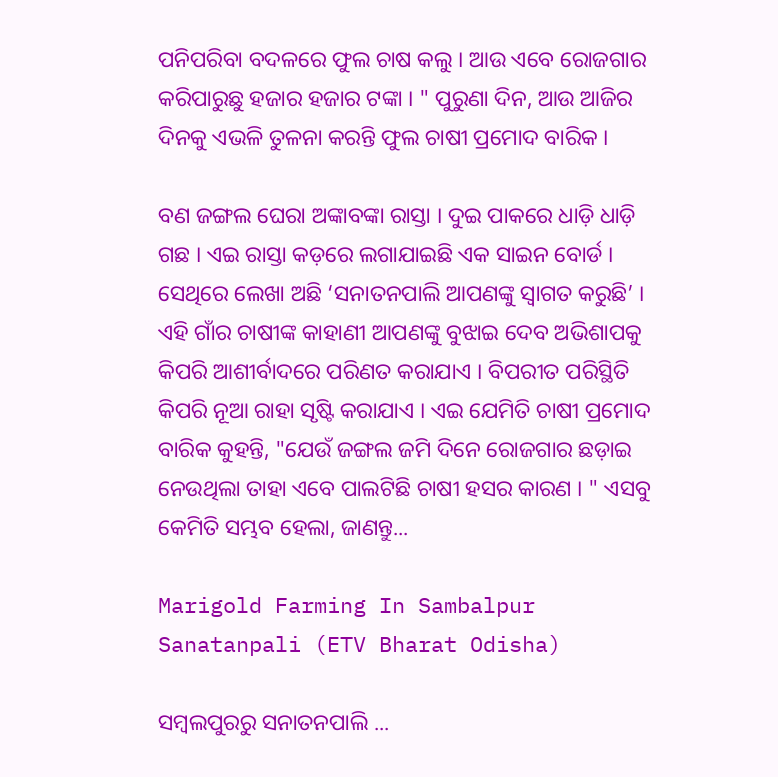ପନିପରିବା ବଦଳରେ ଫୁଲ ଚାଷ କଲୁ । ଆଉ ଏବେ ରୋଜଗାର କରିପାରୁଛୁ ହଜାର ହଜାର ଟଙ୍କା । " ପୁରୁଣା ଦିନ, ଆଉ ଆଜିର ଦିନକୁ ଏଭଳି ତୁଳନା କରନ୍ତି ଫୁଲ ଚାଷୀ ପ୍ରମୋଦ ବାରିକ ।

ବଣ ଜଙ୍ଗଲ ଘେରା ଅଙ୍କାବଙ୍କା ରାସ୍ତା । ଦୁଇ ପାକରେ ଧାଡ଼ି ଧାଡ଼ି ଗଛ । ଏଇ ରାସ୍ତା କଡ଼ରେ ଲଗାଯାଇଛି ଏକ ସାଇନ ବୋର୍ଡ । ସେଥିରେ ଲେଖା ଅଛି ‘ସନାତନପାଲି ଆପଣଙ୍କୁ ସ୍ବାଗତ କରୁଛି’ । ଏହି ଗାଁର ଚାଷୀଙ୍କ କାହାଣୀ ଆପଣଙ୍କୁ ବୁଝାଇ ଦେବ ଅଭିଶାପକୁ କିପରି ଆଶୀର୍ବାଦରେ ପରିଣତ କରାଯାଏ । ବିପରୀତ ପରିସ୍ଥିତି କିପରି ନୂଆ ରାହା ସୃଷ୍ଟି କରାଯାଏ । ଏଇ ଯେମିତି ଚାଷୀ ପ୍ରମୋଦ ବାରିକ କୁହନ୍ତି, "ଯେଉଁ ଜଙ୍ଗଲ ଜମି ଦିନେ ରୋଜଗାର ଛଡ଼ାଇ ନେଉଥିଲା ତାହା ଏବେ ପାଲଟିଛି ଚାଷୀ ହସର କାରଣ । " ଏସବୁ କେମିତି ସମ୍ଭବ ହେଲା, ଜାଣନ୍ତୁ...

Marigold Farming In Sambalpur Sanatanpali (ETV Bharat Odisha)

ସମ୍ବଲପୁରରୁ ସନାତନପାଲି ...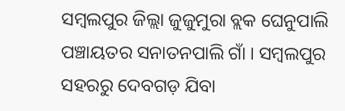ସମ୍ବଲପୁର ଜିଲ୍ଲା ଜୁଜୁମୁରା ବ୍ଲକ ଘେନୁପାଲି ପଞ୍ଚାୟତର ସନାତନପାଲି ଗାଁ । ସମ୍ବଲପୁର ସହରରୁ ଦେବଗଡ଼ ଯିବା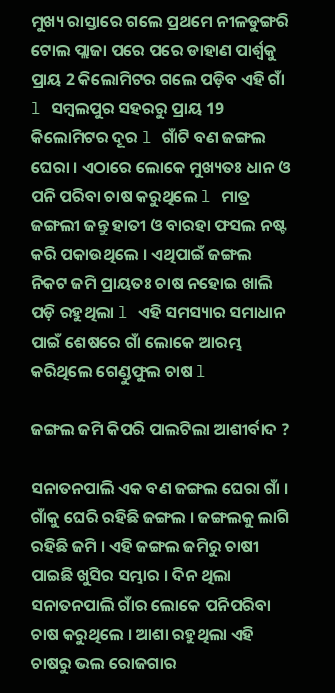ମୁଖ୍ୟ ରାସ୍ତାରେ ଗଲେ ପ୍ରଥମେ ନୀଳଡୁଙ୍ଗରି ଟୋଲ ପ୍ଲାଜା ପରେ ପରେ ଡାହାଣ ପାର୍ଶ୍ଵକୁ ପ୍ରାୟ 2 କିଲୋମିଟର ଗଲେ ପଡ଼ିବ ଏହି ଗାଁ l ସମ୍ବଲପୁର ସହରରୁ ପ୍ରାୟ 19 କିଲୋମିଟର ଦୂର l ଗାଁଟି ବଣ ଜଙ୍ଗଲ ଘେରା । ଏଠାରେ ଲୋକେ ମୁଖ୍ୟତଃ ଧାନ ଓ ପନି ପରିବା ଚାଷ କରୁଥିଲେ l ମାତ୍ର ଜଙ୍ଗଲୀ ଜନ୍ତୁ ହାତୀ ଓ ବାରହା ଫସଲ ନଷ୍ଟ କରି ପକାଉଥିଲେ । ଏଥିପାଇଁ ଜଙ୍ଗଲ ନିକଟ ଜମି ପ୍ରାୟତଃ ଚାଷ ନହୋଇ ଖାଲି ପଡ଼ି ରହୁଥିଲା l ଏହି ସମସ୍ୟାର ସମାଧାନ ପାଇଁ ଶେଷରେ ଗାଁ ଲୋକେ ଆରମ୍ଭ କରିଥିଲେ ଗେଣ୍ଡୁଫୁଲ ଚାଷ l

ଜଙ୍ଗଲ ଜମି କିପରି ପାଲଟିଲା ଆଶୀର୍ବାଦ ?

ସନାତନପାଲି ଏକ ବଣ ଜଙ୍ଗଲ ଘେରା ଗାଁ । ଗାଁକୁ ଘେରି ରହିଛି ଜଙ୍ଗଲ । ଜଙ୍ଗଲକୁ ଲାଗି ରହିଛି ଜମି । ଏହି ଜଙ୍ଗଲ ଜମିରୁ ଚାଷୀ ପାଇଛି ଖୁସିର ସମ୍ଭାର । ଦିନ ଥିଲା ସନାତନପାଲି ଗାଁର ଲୋକେ ପନିପରିବା ଚାଷ କରୁଥିଲେ । ଆଶା ରହୁଥିଲା ଏହି ଚାଷରୁ ଭଲ ରୋଜଗାର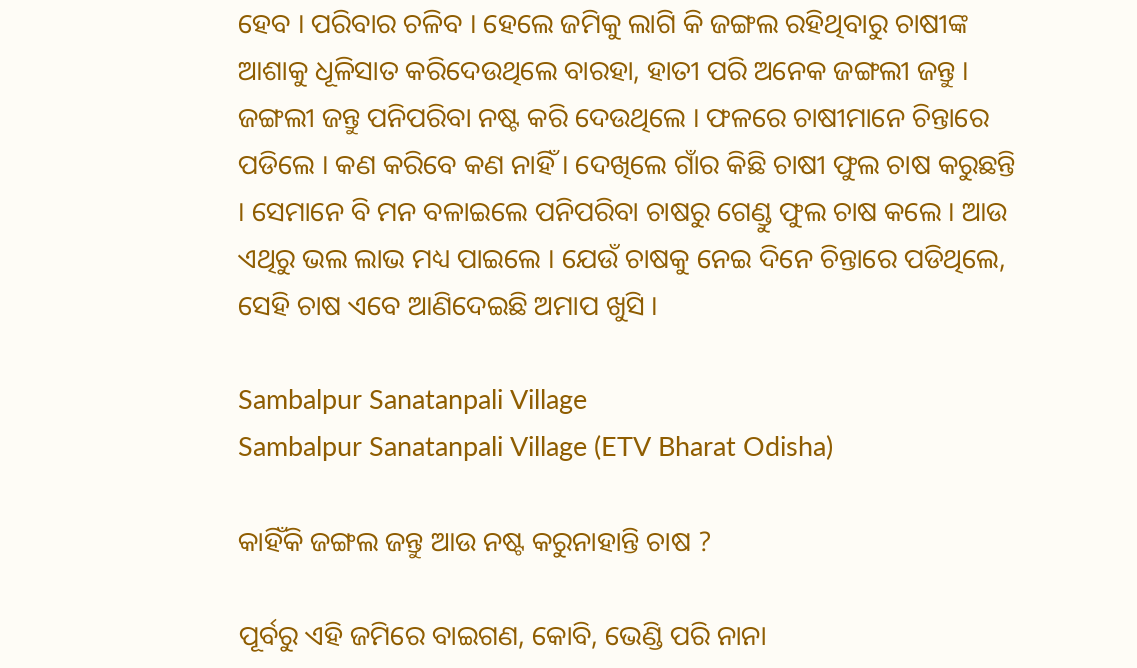ହେବ । ପରିବାର ଚଳିବ । ହେଲେ ଜମିକୁ ଲାଗି କି ଜଙ୍ଗଲ ରହିଥିବାରୁ ଚାଷୀଙ୍କ ଆଶାକୁ ଧୂଳିସାତ କରିଦେଉଥିଲେ ବାରହା, ହାତୀ ପରି ଅନେକ ଜଙ୍ଗଲୀ ଜନ୍ତୁ । ଜଙ୍ଗଲୀ ଜନ୍ତୁ ପନିପରିବା ନଷ୍ଟ କରି ଦେଉଥିଲେ । ଫଳରେ ଚାଷୀମାନେ ଚିନ୍ତାରେ ପଡିଲେ । କଣ କରିବେ କଣ ନାହିଁ । ଦେଖିଲେ ଗାଁର କିଛି ଚାଷୀ ଫୁଲ ଚାଷ କରୁଛନ୍ତି । ସେମାନେ ବି ମନ ବଳାଇଲେ ପନିପରିବା ଚାଷରୁ ଗେଣ୍ଡୁ ଫୁଲ ଚାଷ କଲେ । ଆଉ ଏଥିରୁ ଭଲ ଲାଭ ମଧ୍ୟ ପାଇଲେ । ଯେଉଁ ଚାଷକୁ ନେଇ ଦିନେ ଚିନ୍ତାରେ ପଡିଥିଲେ, ସେହି ଚାଷ ଏବେ ଆଣିଦେଇଛି ଅମାପ ଖୁସି ।

Sambalpur Sanatanpali Village
Sambalpur Sanatanpali Village (ETV Bharat Odisha)

କାହିଁକି ଜଙ୍ଗଲ ଜନ୍ତୁ ଆଉ ନଷ୍ଟ କରୁନାହାନ୍ତି ଚାଷ ?

ପୂର୍ବରୁ ଏହି ଜମିରେ ବାଇଗଣ, କୋବି, ଭେଣ୍ଡି ପରି ନାନା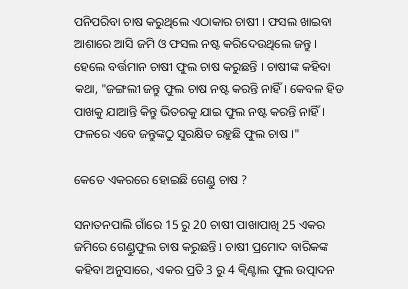ପନିପରିବା ଚାଷ କରୁଥିଲେ ଏଠାକାର ଚାଷୀ । ଫସଲ ଖାଇବା ଆଶାରେ ଆସି ଜମି ଓ ଫସଲ ନଷ୍ଟ କରିଦେଉଥିଲେ ଜନ୍ତୁ । ହେଲେ ବର୍ତ୍ତମାନ ଚାଷୀ ଫୁଲ ଚାଷ କରୁଛନ୍ତି । ଚାଷୀଙ୍କ କହିବା କଥା, "ଜଙ୍ଗଲୀ ଜନ୍ତୁ ଫୁଲ ଚାଷ ନଷ୍ଟ କରନ୍ତି ନାହିଁ । କେବଳ ହିଡ ପାଖକୁ ଯାଆନ୍ତି କିନ୍ତୁ ଭିତରକୁ ଯାଇ ଫୁଲ ନଷ୍ଟ କରନ୍ତି ନାହିଁ । ଫଳରେ ଏବେ ଜନ୍ତୁଙ୍କଠୁ ସୁରକ୍ଷିତ ରହୁଛି ଫୁଲ ଚାଷ ।"

କେତେ ଏକରରେ ହୋଇଛି ଗେଣ୍ଡୁ ଚାଷ ?

ସନାତନପାଲି ଗାଁରେ 15 ରୁ 20 ଚାଷୀ ପାଖାପାଖି 25 ଏକର ଜମିରେ ଗେଣ୍ଡୁଫୁଲ ଚାଷ କରୁଛନ୍ତି l ଚାଷୀ ପ୍ରମୋଦ ବାରିକଙ୍କ କହିବା ଅନୁସାରେ, ଏକର ପ୍ରତି 3 ରୁ 4 କ୍ୱିଣ୍ଟାଲ ଫୁଲ ଉତ୍ପାଦନ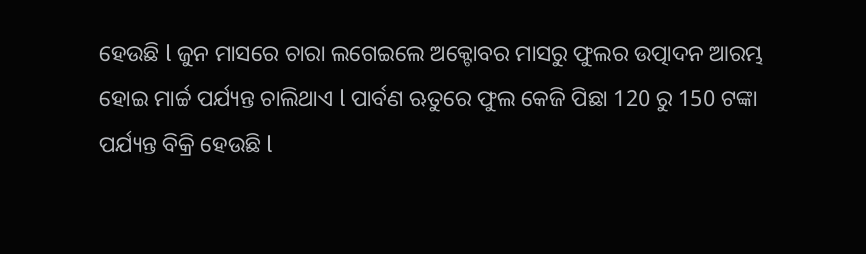ହେଉଛି l ଜୁନ ମାସରେ ଚାରା ଲଗେଇଲେ ଅକ୍ଟୋବର ମାସରୁ ଫୁଲର ଉତ୍ପାଦନ ଆରମ୍ଭ ହୋଇ ମାର୍ଚ୍ଚ ପର୍ଯ୍ୟନ୍ତ ଚାଲିଥାଏ l ପାର୍ବଣ ଋତୁରେ ଫୁଲ କେଜି ପିଛା 120 ରୁ 150 ଟଙ୍କା ପର୍ଯ୍ୟନ୍ତ ବିକ୍ରି ହେଉଛି l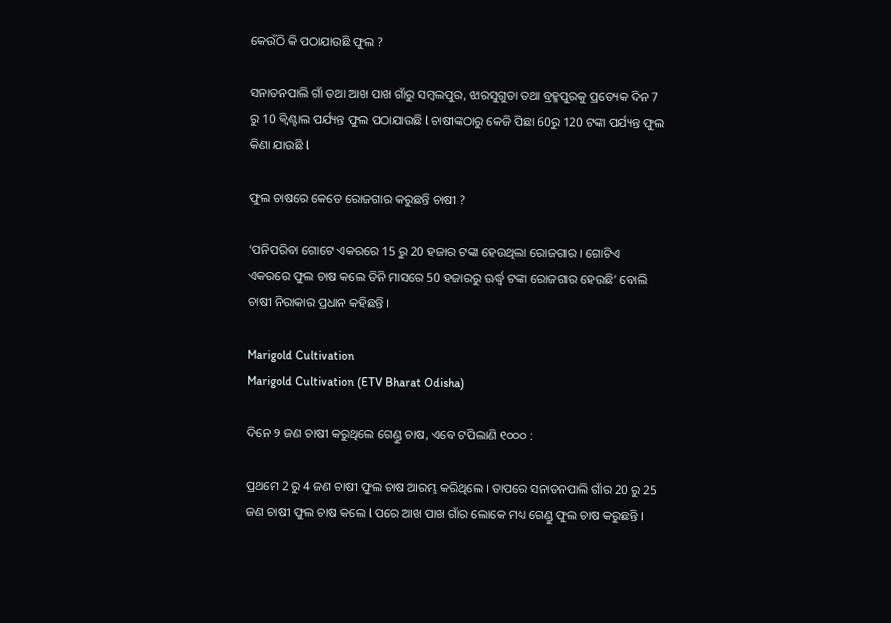କେଉଁଠି କି ପଠାଯାଉଛି ଫୁଲ ?

ସନାତନପାଲି ଗାଁ ତଥା ଆଖ ପାଖ ଗାଁରୁ ସମ୍ବଲପୁର, ଝାରସୁଗୁଡା ତଥା ବ୍ରହ୍ମପୁରକୁ ପ୍ରତ୍ୟେକ ଦିନ 7 ରୁ 10 କ୍ୱିଣ୍ଟାଲ ପର୍ଯ୍ୟନ୍ତ ଫୁଲ ପଠାଯାଉଛି l ଚାଷୀଙ୍କଠାରୁ କେଜି ପିଛା 60ରୁ 120 ଟଙ୍କା ପର୍ଯ୍ୟନ୍ତ ଫୁଲ କିଣା ଯାଉଛି l

ଫୁଲ ଚାଷରେ କେତେ ରୋଜଗାର କରୁଛନ୍ତି ଚାଷୀ ?

‘ପନିପରିବା ଗୋଟେ ଏକରରେ 15 ରୁ 20 ହଜାର ଟଙ୍କା ହେଉଥିଲା ରୋଜଗାର । ଗୋଟିଏ ଏକରରେ ଫୁଲ ଚାଷ କଲେ ତିନି ମାସରେ 50 ହଜାରରୁ ଊର୍ଦ୍ଧ୍ବ ଟଙ୍କା ରୋଜଗାର ହେଉଛି’ ବୋଲି ଚାଷୀ ନିରାକାର ପ୍ରଧାନ କହିଛନ୍ତି ।

Marigold Cultivation
Marigold Cultivation (ETV Bharat Odisha)

ଦିନେ ୨ ଜଣ ଚାଷୀ କରୁଥିଲେ ଗେଣ୍ଡୁ ଚାଷ, ଏବେ ଟପିଲାଣି ୧୦୦୦ :

ପ୍ରଥମେ 2 ରୁ 4 ଜଣ ଚାଷୀ ଫୁଲ ଚାଷ ଆରମ୍ଭ କରିଥିଲେ । ତାପରେ ସନାତନପାଲି ଗାଁର 20 ରୁ 25 ଜଣ ଚାଷୀ ଫୁଲ ଚାଷ କଲେ l ପରେ ଆଖ ପାଖ ଗାଁର ଲୋକେ ମଧ୍ୟ ଗେଣ୍ଡୁ ଫୁଲ ଚାଷ କରୁଛନ୍ତି ।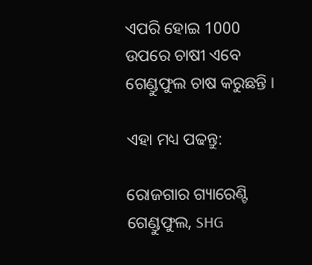ଏପରି ହୋଇ 1000 ଉପରେ ଚାଷୀ ଏବେ ଗେଣ୍ଡୁଫୁଲ ଚାଷ କରୁଛନ୍ତି ।

ଏହା ମଧ୍ୟ ପଢନ୍ତୁ:

ରୋଜଗାର ଗ୍ୟାରେଣ୍ଟି ଗେଣ୍ଡୁଫୁଲ, SHG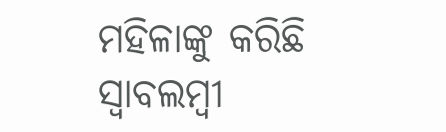ମହିଳାଙ୍କୁ କରିଛି ସ୍ବାବଲମ୍ବୀ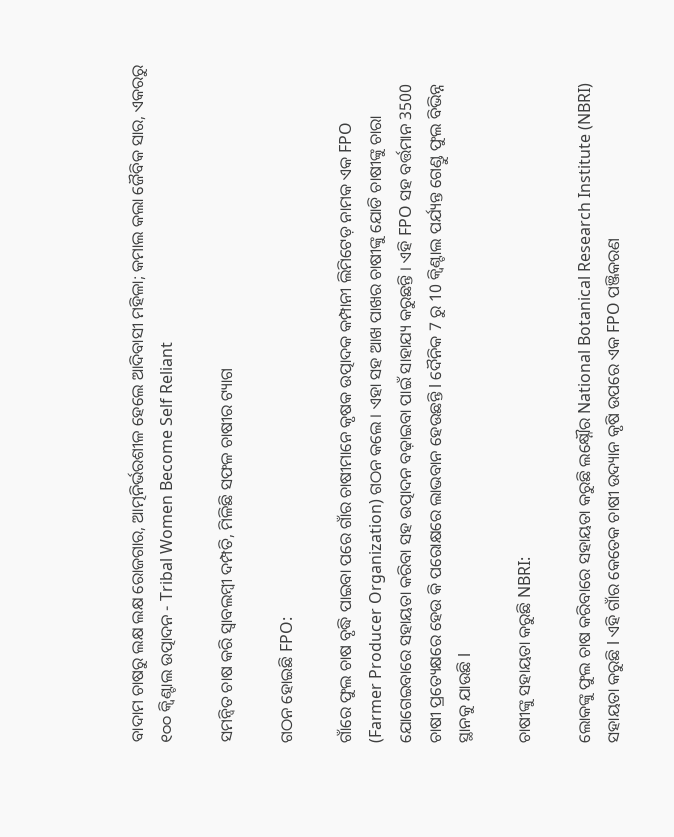ବାଦାମ ଚାଷରୁ ଲକ୍ଷ ଲକ୍ଷ ରୋଜଗାର, ଆତ୍ମନିର୍ଭରଶୀଳ ହେଲେ ଆଦିବାସୀ ମହିଳା; କମାଲ କଲା ଜୈବିକ ସାର, ଏକରରୁ ୧୦୦ କ୍ୱିଣ୍ଟାଲ ଉତ୍ପାଦନ - Tribal Women Become Self Reliant

ସମନ୍ବିତ ଚାଷ କରି ସ୍ବାବଲମ୍ବୀ ଦମ୍ପତି, ମିଳିଛି ସଫଳ ଚାଷୀର ଟ୍ୟାଗ

ଗଠନ ହୋଇଛି FPO:

ଗାଁରେ ଫୁଲ ଚାଷ ବୃଦ୍ଧି ପାଇବା ପରେ ଗାଁର ଚାଷୀମାନେ କୃଷକ ଉତ୍ପାଦକ କମ୍ପାନୀ ଲିମିଟେଡ଼ ନାମକ ଏକ FPO (Farmer Producer Organization) ଗଠନ କଲେ । ଏହା ସହ ଆଖ ପାଖର ଚାଷୀଙ୍କୁ ଯୋଡି ଚାଷୀଙ୍କୁ ଚାରା ଯୋଗେଇବାରେ ସହାୟତା କରିବା ସହ ଉତ୍ପାଦନ ବଢ଼ାଇବା ପାଇଁ ସାହାଯ୍ୟ କରୁଛନ୍ତି । ଏହି FPO ସହ ବର୍ତ୍ତମାନ 3500 ଚାଷୀ ପ୍ରତ୍ୟେକ୍ଷରେ ହେଉ କି ପରୋକ୍ଷରେ ଲାଭବାନ ହେଉଛନ୍ତି l ଦୈନିକ 7 ରୁ 10 କ୍ୱିଣ୍ଟାଲ ପର୍ଯ୍ୟନ୍ତ ଗେଣ୍ଡୁ ଫୁଲ ବିଭିନ୍ନ ସ୍ଥାନକୁ ଯାଉଛି l

ଚାଷୀଙ୍କୁ ସହାୟତା କରୁଛି NBRI:

ଲୋକଙ୍କୁ ଫୁଲ ଚାଷ କରିବାରେ ସହାୟତା କରୁଛି ଲକ୍ଷ୍ନୌର National Botanical Research Institute (NBRI) ସହାୟତା କରୁଛି l ଏହି ଗାଁର କେତେକ ଚାଷୀ ଉଦ୍ୟାନ କୃଷି ଉପରେ ଏକ FPO ପଞ୍ଜିକରଣ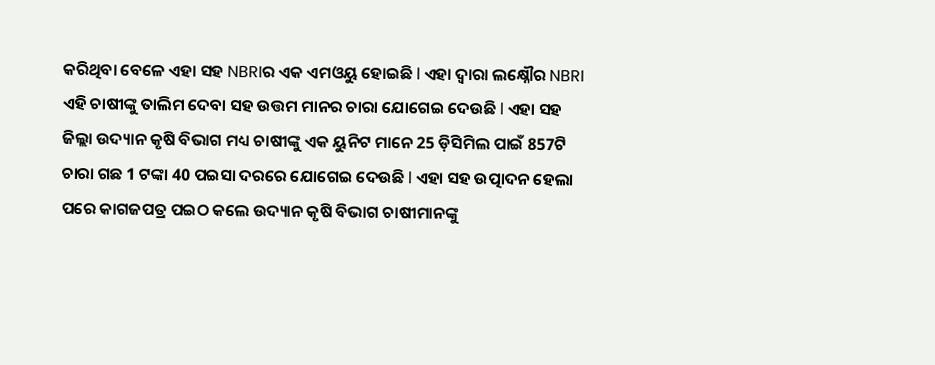କରିଥିବା ବେଳେ ଏହା ସହ NBRIର ଏକ ଏମଓୟୁ ହୋଇଛି l ଏହା ଦ୍ୱାରା ଲକ୍ଷ୍ନୌର NBRI ଏହି ଚାଷୀଙ୍କୁ ତାଲିମ ଦେବା ସହ ଉତ୍ତମ ମାନର ଚାରା ଯୋଗେଇ ଦେଉଛି l ଏହା ସହ ଜିଲ୍ଲା ଉଦ୍ୟାନ କୃଷି ବିଭାଗ ମଧ୍ୟ ଚାଷୀଙ୍କୁ ଏକ ୟୁନିଟ ମାନେ 25 ଡ଼ିସିମିଲ ପାଇଁ 857ଟି ଚାରା ଗଛ 1 ଟଙ୍କା 40 ପଇସା ଦରରେ ଯୋଗେଇ ଦେଉଛି l ଏହା ସହ ଉତ୍ପାଦନ ହେଲା ପରେ କାଗଜପତ୍ର ପଇଠ କଲେ ଉଦ୍ୟାନ କୃଷି ବିଭାଗ ଚାଷୀମାନଙ୍କୁ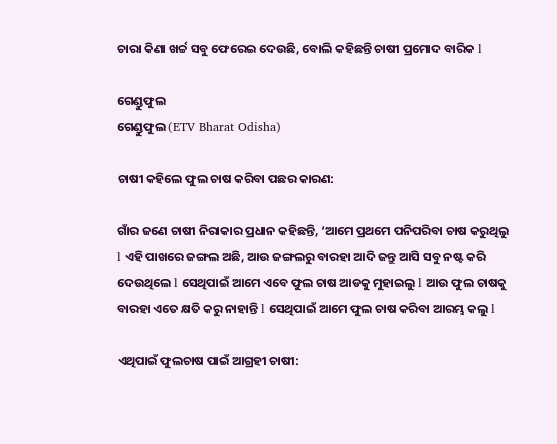ଚାରା କିଣା ଖର୍ଚ୍ଚ ସବୁ ଫେରେଇ ଦେଉଛି, ବୋଲି କହିଛନ୍ତି ଚାଷୀ ପ୍ରମୋଦ ବାରିକ l

ଗେଣ୍ଡୁଫୁଲ
ଗେଣ୍ଡୁଫୁଲ (ETV Bharat Odisha)

ଚାଷୀ କହିଲେ ଫୁଲ ଚାଷ କରିବା ପଛର କାରଣ:

ଗାଁର ଜଣେ ଚାଷୀ ନିରାକାର ପ୍ରଧାନ କହିଛନ୍ତି, ‘ଆମେ ପ୍ରଥମେ ପନିପରିବା ଚାଷ କରୁଥିଲୁ l ଏହି ପାଖରେ ଜଙ୍ଗଲ ଅଛି, ଆଉ ଜଙ୍ଗଲରୁ ବାରହା ଆଦି ଜନ୍ତୁ ଆସି ସବୁ ନଷ୍ଟ କରି ଦେଉଥିଲେ l ସେଥିପାଇଁ ଆମେ ଏବେ ଫୁଲ ଚାଷ ଆଡକୁ ମୁହାଇଲୁ l ଆଉ ଫୁଲ ଚାଷକୁ ବାରହା ଏତେ କ୍ଷତି କରୁ ନାହାନ୍ତି l ସେଥିପାଇଁ ଆମେ ଫୁଲ ଚାଷ କରିବା ଆରମ୍ଭ କଲୁ l

ଏଥିପାଇଁ ଫୁଲଚାଷ ପାଇଁ ଆଗ୍ରହୀ ଚାଷୀ: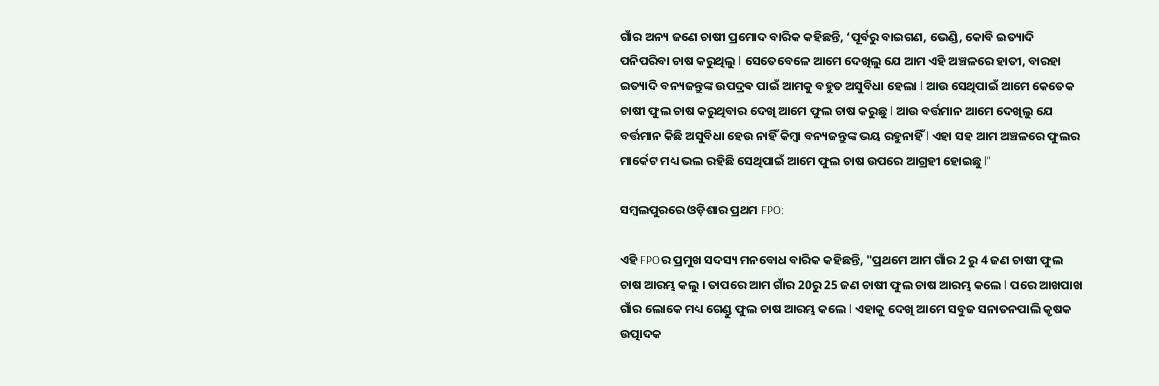ଗାଁର ଅନ୍ୟ ଜଣେ ଚାଷୀ ପ୍ରମୋଦ ବାରିକ କହିଛନ୍ତି, ‘ପୂର୍ବରୁ ବାଇଗଣ, ଭେଣ୍ଡି, କୋବି ଇତ୍ୟାଦି ପନିପରିବା ଚାଷ କରୁଥିଲୁ l ସେତେବେଳେ ଆମେ ଦେଖିଲୁ ଯେ ଆମ ଏହି ଅଞ୍ଚଳରେ ହାତୀ, ବାରହା ଇତ୍ୟାଦି ବନ୍ୟଜନ୍ତୁଙ୍କ ଉପଦ୍ରଵ ପାଇଁ ଆମକୁ ବହୁତ ଅସୁବିଧା ହେଲା l ଆଉ ସେଥିପାଇଁ ଆମେ କେତେକ ଚାଷୀ ଫୁଲ ଚାଷ କରୁଥିବାର ଦେଖି ଆମେ ଫୁଲ ଚାଷ କରୁଛୁ l ଆଉ ବର୍ତ୍ତମାନ ଆମେ ଦେଖିଲୁ ଯେ ବର୍ତ୍ତମାନ କିଛି ଅସୁବିଧା ହେଉ ନାହିଁ କିମ୍ବା ବନ୍ୟଜନ୍ତୁଙ୍କ ଭୟ ରହୁନାହିଁ l ଏହା ସହ ଆମ ଅଞ୍ଚଳରେ ଫୁଲର ମାର୍କେଟ ମଧ୍ୟ ଭଲ ରହିଛି ସେଥିପାଇଁ ଆମେ ଫୁଲ ଚାଷ ଉପରେ ଆଗ୍ରହୀ ହୋଇଛୁ l"

ସମ୍ବଲପୁରରେ ଓଡ଼ିଶାର ପ୍ରଥମ FPO:

ଏହି FPOର ପ୍ରମୁଖ ସଦସ୍ୟ ମନବୋଧ ବାରିକ କହିଛନ୍ତି, "ପ୍ରଥମେ ଆମ ଗାଁର 2 ରୁ 4 ଜଣ ଚାଷୀ ଫୁଲ ଚାଷ ଆରମ୍ଭ କଲୁ । ତାପରେ ଆମ ଗାଁର 20ରୁ 25 ଜଣ ଚାଷୀ ଫୁଲ ଚାଷ ଆରମ୍ଭ କଲେ l ପରେ ଆଖପାଖ ଗାଁର ଲୋକେ ମଧ୍ୟ ଗେଣ୍ଡୁ ଫୁଲ ଚାଷ ଆରମ୍ଭ କଲେ l ଏହାକୁ ଦେଖି ଆମେ ସବୁଜ ସନାତନପାଲି କୃଷକ ଉତ୍ପାଦକ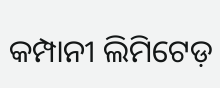କମ୍ପାନୀ ଲିମିଟେଡ଼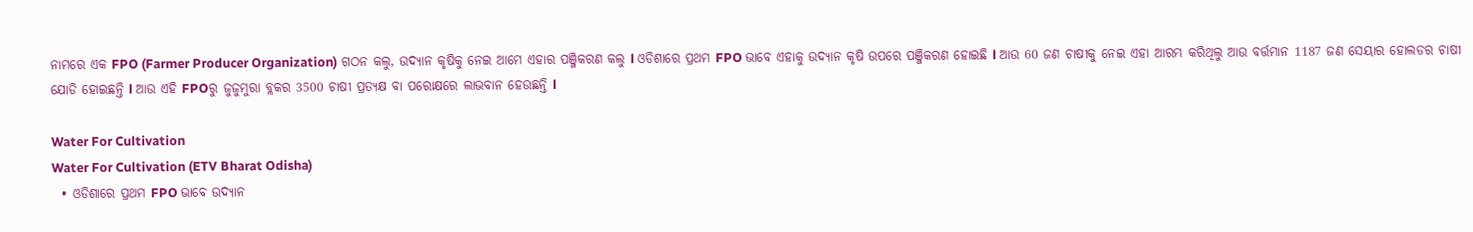ନାମରେ ଏକ FPO (Farmer Producer Organization) ଗଠନ କଲୁ, ଉଦ୍ୟାନ କୃଷିକୁ ନେଇ ଆମେ ଏହାର ପଞ୍ଜିକରଣ କଲୁ l ଓଡିଶାରେ ପ୍ରଥମ FPO ଭାବେ ଏହାକୁ ଉଦ୍ୟାନ କୃଷି ଉପରେ ପଞ୍ଜିକରଣ ହୋଇଛି l ଆଉ 60 ଜଣ ଚାଷୀକୁ ନେଇ ଏହା ଆରମ୍ଭ କରିଥିଲୁ ଆଉ ବର୍ତ୍ତମାନ 1187 ଜଣ ସେୟାର ହୋଲଡର ଚାଷୀ ଯୋଡି ହୋଇଛନ୍ତି l ଆଉ ଏହି FPOରୁ ଜୁଜୁମୁରା ବ୍ଲକର 3500 ଚାଷୀ ପ୍ରତ୍ୟକ୍ଷ ବା ପରୋକ୍ଷରେ ଲାଭବାନ ହେଉଛନ୍ତି l

Water For Cultivation
Water For Cultivation (ETV Bharat Odisha)
  • ଓଡିଶାରେ ପ୍ରଥମ FPO ଭାବେ ଉଦ୍ୟାନ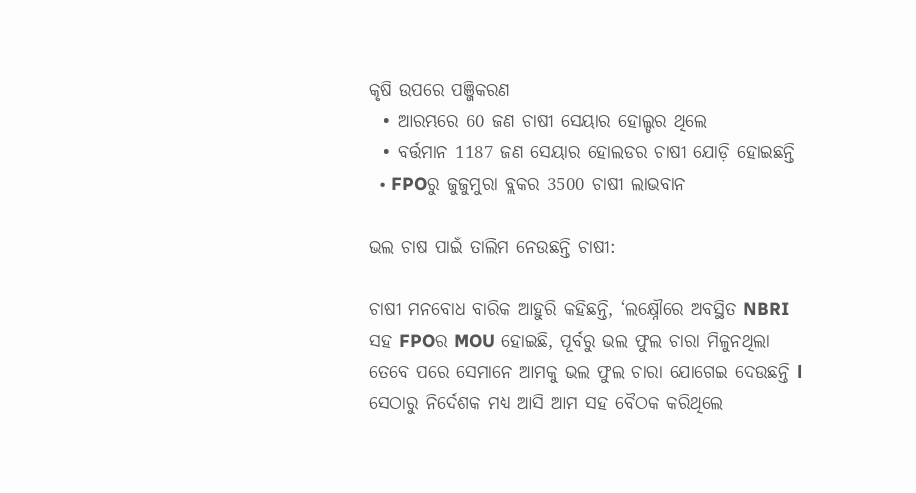କୃଷି ଉପରେ ପଞ୍ଜିକରଣ
  • ଆରମ୍ଭରେ 60 ଜଣ ଚାଷୀ ସେୟାର ହୋଲ୍ଡର ଥିଲେ
  • ବର୍ତ୍ତମାନ 1187 ଜଣ ସେୟାର ହୋଲଡର ଚାଷୀ ଯୋଡ଼ି ହୋଇଛନ୍ତି
  • FPOରୁ ଜୁଜୁମୁରା ବ୍ଲକର 3500 ଚାଷୀ ଲାଭବାନ

ଭଲ ଚାଷ ପାଇଁ ତାଲିମ ନେଉଛନ୍ତି ଚାଷୀ:

ଚାଷୀ ମନବୋଧ ବାରିକ ଆହୁରି କହିଛନ୍ତି, ‘ଲକ୍ଷ୍ନୌରେ ଅବସ୍ଥିତ NBRI ସହ FPOର MOU ହୋଇଛି, ପୂର୍ବରୁ ଭଲ ଫୁଲ ଚାରା ମିଳୁନଥିଲା ତେବେ ପରେ ସେମାନେ ଆମକୁ ଭଲ ଫୁଲ ଚାରା ଯୋଗେଇ ଦେଉଛନ୍ତି l ସେଠାରୁ ନିର୍ଦେଶକ ମଧ୍ୟ ଆସି ଆମ ସହ ବୈଠକ କରିଥିଲେ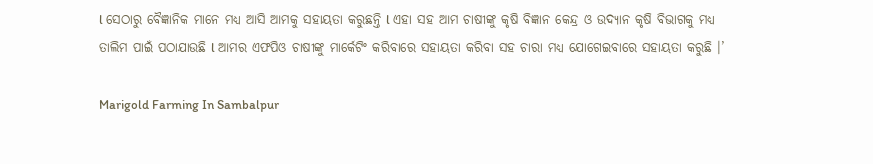l ସେଠାରୁ ବୈଜ୍ଞାନିକ ମାନେ ମଧ୍ୟ ଆସି ଆମକୁ ସହାୟତା କରୁଛନ୍ତି l ଏହା ସହ ଆମ ଚାଷୀଙ୍କୁ କୃଷି ବିଜ୍ଞାନ କେନ୍ଦ୍ର ଓ ଉଦ୍ୟାନ କୃଷି ବିଭାଗକୁ ମଧ୍ୟ ତାଲିମ ପାଇଁ ପଠାଯାଉଛି l ଆମର ଏଫପିଓ ଚାଷୀଙ୍କୁ ମାର୍କେଟିଂ କରିବାରେ ସହାୟତା କରିବା ସହ ଚାରା ମଧ୍ୟ ଯୋଗେଇବାରେ ସହାୟତା କରୁଛି ।’

Marigold Farming In Sambalpur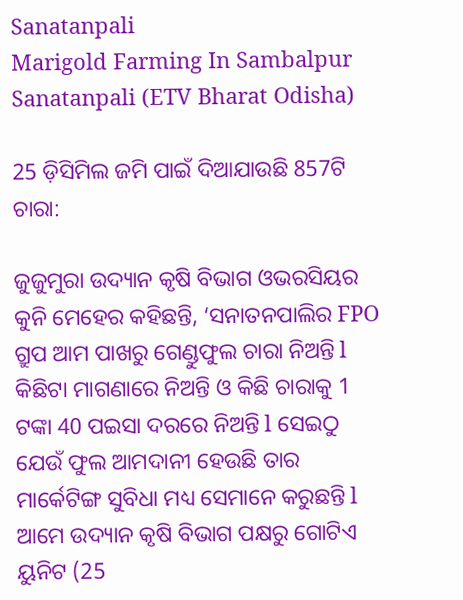Sanatanpali
Marigold Farming In Sambalpur Sanatanpali (ETV Bharat Odisha)

25 ଡ଼ିସିମିଲ ଜମି ପାଇଁ ଦିଆଯାଉଛି 857ଟି ଚାରା:

ଜୁଜୁମୁରା ଉଦ୍ୟାନ କୃଷି ବିଭାଗ ଓଭରସିୟର କୁନି ମେହେର କହିଛନ୍ତି, ‘ସନାତନପାଲିର FPO ଗ୍ରୁପ ଆମ ପାଖରୁ ଗେଣ୍ଡୁଫୁଲ ଚାରା ନିଅନ୍ତି l କିଛିଟା ମାଗଣାରେ ନିଅନ୍ତି ଓ କିଛି ଚାରାକୁ 1 ଟଙ୍କା 40 ପଇସା ଦରରେ ନିଅନ୍ତି l ସେଇଠୁ ଯେଉଁ ଫୁଲ ଆମଦାନୀ ହେଉଛି ତାର ମାର୍କେଟିଙ୍ଗ ସୁବିଧା ମଧ୍ୟ ସେମାନେ କରୁଛନ୍ତି l ଆମେ ଉଦ୍ୟାନ କୃଷି ବିଭାଗ ପକ୍ଷରୁ ଗୋଟିଏ ୟୁନିଟ (25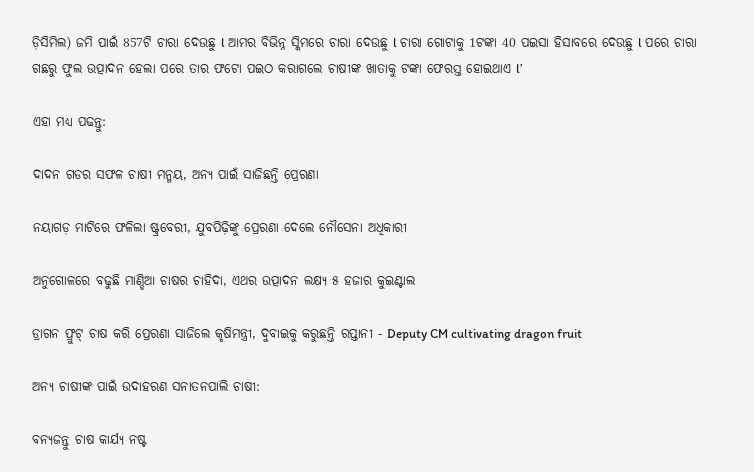ଡ଼ିସିମିଲ) ଜମି ପାଇଁ 857ଟି ଚାରା ଦେଉଛୁ l ଆମର ବିଭିନ୍ନ ସ୍କିମରେ ଚାରା ଦେଉଛୁ l ଚାରା ଗୋଟାକୁ 1ଟଙ୍କା 40 ପଇସା ହିସାବରେ ଦେଉଛୁ l ପରେ ଚାରା ଗଛରୁ ଫୁଲ ଉତ୍ପାଦନ ହେଲା ପରେ ତାର ଫଟୋ ପଇଠ କରାଗଲେ ଚାଷୀଙ୍କ ଖାତାକୁ ଟଙ୍କା ଫେରସ୍ତ ହୋଇଥାଏ l’

ଏହା ମଧ୍ୟ ପଢନ୍ତୁ:

ଦାଦନ ଗଡର ସଫଳ ଚାଷୀ ମନ୍ମୟ, ଅନ୍ୟ ପାଇଁ ସାଜିଛନ୍ତି ପ୍ରେରଣା

ନୟାଗଡ଼ ମାଟିରେ ଫଳିଲା ଷ୍ଟ୍ରବେରୀ, ଯୁବପିଢ଼ିଙ୍କୁ ପ୍ରେରଣା ଦେଲେ ନୌସେନା ଅଧିକାରୀ

ଅନୁଗୋଳରେ ବଢୁଛି ମାଣ୍ଡିଆ ଚାଷର ଚାହିଦା, ଏଥର ଉତ୍ପାଦନ ଲକ୍ଷ୍ୟ ୫ ହଜାର କୁଇଣ୍ଟାଲ

ଡ୍ରାଗନ ଫ୍ରୁଟ୍‌ ଚାଷ କରି ପ୍ରେରଣା ସାଜିଲେ କୃଷିମନ୍ତ୍ରୀ, ଦୁବାଇକୁ କରୁଛନ୍ତି ରପ୍ତାନୀ - Deputy CM cultivating dragon fruit

ଅନ୍ୟ ଚାଷୀଙ୍କ ପାଇଁ ଉଦାହରଣ ସନାତନପାଲି ଚାଷୀ:

ବନ୍ୟଜନ୍ତୁ ଚାଷ କାର୍ଯ୍ୟ ନଷ୍ଟ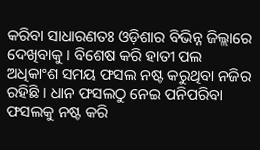କରିବା ସାଧାରଣତଃ ଓଡ଼ିଶାର ବିଭିନ୍ନ ଜିଲ୍ଲାରେ ଦେଖିବାକୁ । ବିଶେଷ କରି ହାତୀ ପଲ ଅଧିକାଂଶ ସମୟ ଫସଲ ନଷ୍ଟ କରୁଥିବା ନଜିର ରହିଛି । ଧାନ ଫସଲଠୁ ନେଇ ପନିପରିବା ଫସଲକୁ ନଷ୍ଟ କରି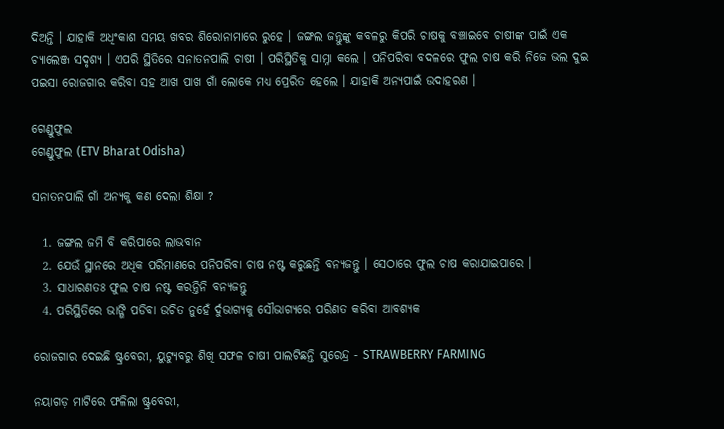ଦିଅନ୍ତି । ଯାହାକି ଅଧିଂକାଶ ସମୟ ଖବର ଶିରୋନାମାରେ ରୁହେ । ଜଙ୍ଗଲ ଜନ୍ତୁଙ୍କୁ କବଳରୁ କିପରି ଚାଷକୁ ବଞ୍ଚାଇବେ ଚାଷୀଙ୍କ ପାଇଁ ଏକ ଚ୍ୟାଲେଞ୍ଜ ସଦୃଶ୍ୟ । ଏପରି ସ୍ଥିତିରେ ସନାତନପାଲି ଚାଷୀ । ପରିସ୍ଥିତିକୁ ସାମ୍ନା କଲେ । ପନିପରିବା ବଦଳରେ ଫୁଲ ଚାଷ କରି ନିଜେ ଭଲ ଦୁଇ ପଇସା ରୋଜଗାର କରିବା ସହ ଆଖ ପାଖ ଗାଁ ଲୋକେ ମଧ୍ୟ ପ୍ରେରିତ ହେଲେ । ଯାହାକି ଅନ୍ୟପାଇଁ ଉଦାହରଣ ।

ଗେଣ୍ଡୁଫୁଲ
ଗେଣ୍ଡୁଫୁଲ (ETV Bharat Odisha)

ସନାତନପାଲି ଗାଁ ଅନ୍ୟକୁ କଣ ଦେଲା ଶିକ୍ଷା ?

  1. ଜଙ୍ଗଲ ଜମି ବି କରିପାରେ ଲାଭବାନ
  2. ଯେଉଁ ସ୍ଥାନରେ ଅଧିକ ପରିମାଣରେ ପନିପରିବା ଚାଷ ନଷ୍ଟ କରୁଛନ୍ତି ବନ୍ୟଜନ୍ତୁ । ସେଠାରେ ଫୁଲ ଚାଷ କରାଯାଇପାରେ ।
  3. ସାଧାରଣତଃ ଫୁଲ ଚାଷ ନଷ୍ଟ କରନ୍ତିନି ବନ୍ୟଜନ୍ତୁ
  4. ପରିସ୍ଥିତିରେ ଭାଙ୍ଗି ପଡିବା ଉଚିତ ନୁହେଁ ର୍ଦୁଭାଗ୍ୟକୁ ସୌଭାଗ୍ୟରେ ପରିଣତ କରିବା ଆବଶ୍ୟକ

ରୋଜଗାର ଦେଇଛି ଷ୍ଟ୍ରବେରୀ, ୟୁଟ୍ୟୁବରୁ ଶିଖି ସଫଳ ଚାଷୀ ପାଲଟିଛନ୍ତି ସୁରେନ୍ଦ୍ର - STRAWBERRY FARMING

ନୟାଗଡ଼ ମାଟିରେ ଫଳିଲା ଷ୍ଟ୍ରବେରୀ,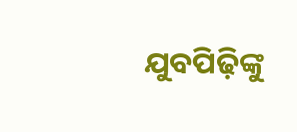ଯୁବପିଢ଼ିଙ୍କୁ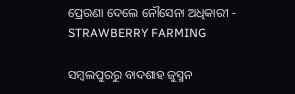ପ୍ରେରଣା ଦେଲେ ନୌସେନା ଅଧିକାରୀ - STRAWBERRY FARMING

ସମ୍ବଲପୁରରୁ ବାଦଶାହ ଜୁସ୍ମନ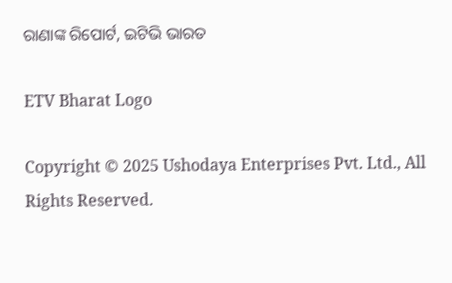ରାଣାଙ୍କ ରିପୋର୍ଟ, ଇଟିଭି ଭାରତ

ETV Bharat Logo

Copyright © 2025 Ushodaya Enterprises Pvt. Ltd., All Rights Reserved.